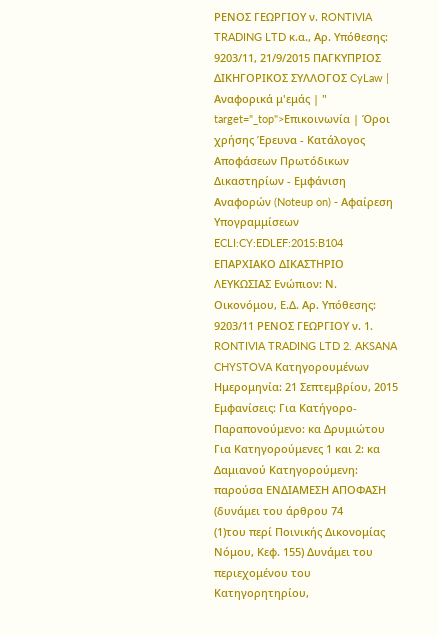ΡΕΝΟΣ ΓΕΩΡΓΙΟΥ ν. RONTIVIA TRADING LTD κ.α., Αρ. Υπόθεσης: 9203/11, 21/9/2015 ΠΑΓΚΥΠΡΙΟΣ ΔΙΚΗΓΟΡΙΚΟΣ ΣΥΛΛΟΓΟΣ CyLaw | Αναφορικά μ'εμάς | " target="_top">Επικοινωνία | Όροι χρήσης Έρευνα - Κατάλογος Αποφάσεων Πρωτόδικων Δικαστηρίων - Εμφάνιση Αναφορών (Noteup on) - Αφαίρεση Υπογραμμίσεων ECLI:CY:EDLEF:2015:B104 ΕΠΑΡΧΙΑΚΟ ΔΙΚΑΣΤΗΡΙΟ ΛΕΥΚΩΣΙΑΣ Ενώπιον: Ν. Οικονόμου, Ε.Δ. Αρ. Υπόθεσης: 9203/11 ΡΕΝΟΣ ΓΕΩΡΓΙΟΥ ν. 1. RONTIVIA TRADING LTD 2. AKSANA CHYSTOVA Κατηγορουμένων Ημερομηνία: 21 Σεπτεμβρίου, 2015 Εμφανίσεις: Για Κατήγορο-Παραπονούμενο: κα Δρυμιώτου Για Κατηγορούμενες 1 και 2: κα Δαμιανού Κατηγορούμενη: παρούσα ΕΝΔΙΑΜΕΣΗ ΑΠΟΦΑΣΗ (δυνάμει του άρθρου 74
(1)του περί Ποινικής Δικονομίας Νόμου, Κεφ. 155) Δυνάμει του περιεχομένου του Κατηγορητηρίου,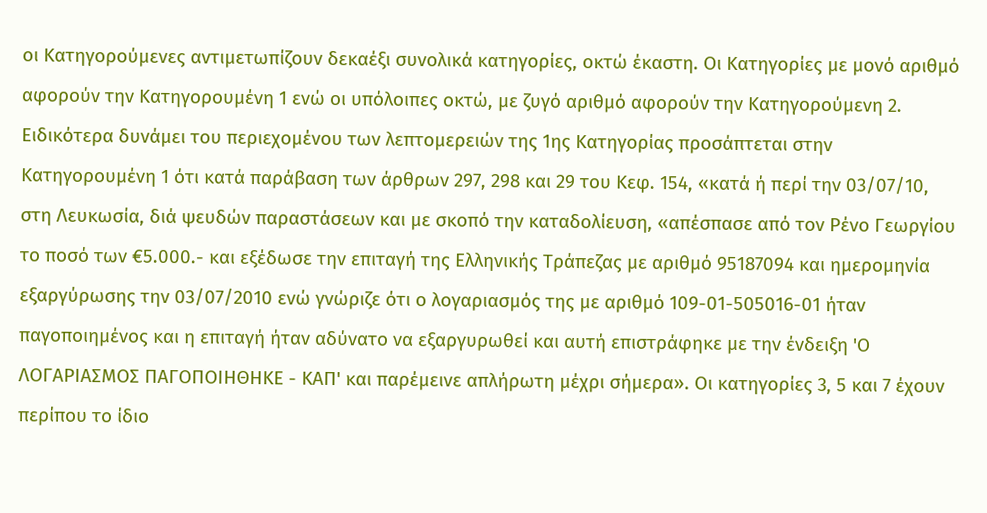οι Κατηγορούμενες αντιμετωπίζουν δεκαέξι συνολικά κατηγορίες, οκτώ έκαστη. Οι Κατηγορίες με μονό αριθμό αφορούν την Κατηγορουμένη 1 ενώ οι υπόλοιπες οκτώ, με ζυγό αριθμό αφορούν την Κατηγορούμενη 2. Ειδικότερα δυνάμει του περιεχομένου των λεπτομερειών της 1ης Κατηγορίας προσάπτεται στην Κατηγορουμένη 1 ότι κατά παράβαση των άρθρων 297, 298 και 29 του Κεφ. 154, «κατά ή περί την 03/07/10, στη Λευκωσία, διά ψευδών παραστάσεων και με σκοπό την καταδολίευση, «απέσπασε από τον Ρένο Γεωργίου το ποσό των €5.000.- και εξέδωσε την επιταγή της Ελληνικής Τράπεζας με αριθμό 95187094 και ημερομηνία εξαργύρωσης την 03/07/2010 ενώ γνώριζε ότι ο λογαριασμός της με αριθμό 109-01-505016-01 ήταν παγοποιημένος και η επιταγή ήταν αδύνατο να εξαργυρωθεί και αυτή επιστράφηκε με την ένδειξη 'Ο ΛΟΓΑΡΙΑΣΜΟΣ ΠΑΓΟΠΟΙΗΘΗΚΕ - ΚΑΠ' και παρέμεινε απλήρωτη μέχρι σήμερα». Οι κατηγορίες 3, 5 και 7 έχουν περίπου το ίδιο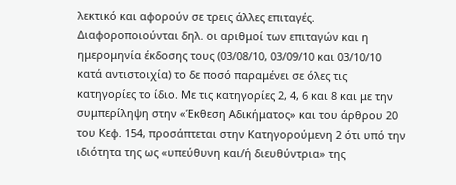λεκτικό και αφορούν σε τρεις άλλες επιταγές. Διαφοροποιούνται δηλ. οι αριθμοί των επιταγών και η ημερομηνία έκδοσης τους (03/08/10, 03/09/10 και 03/10/10 κατά αντιστοιχία) το δε ποσό παραμένει σε όλες τις κατηγορίες το ίδιο. Με τις κατηγορίες 2, 4, 6 και 8 και με την συμπερίληψη στην «Έκθεση Αδικήματος» και του άρθρου 20 του Κεφ. 154, προσάπτεται στην Κατηγορούμενη 2 ότι υπό την ιδιότητα της ως «υπεύθυνη και/ή διευθύντρια» της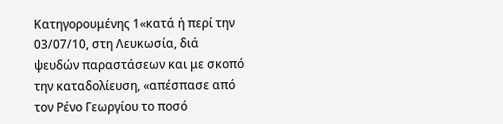Κατηγορουμένης 1«κατά ή περί την 03/07/10, στη Λευκωσία, διά ψευδών παραστάσεων και με σκοπό την καταδολίευση, «απέσπασε από τον Ρένο Γεωργίου το ποσό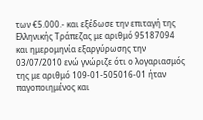των €5.000.- και εξέδωσε την επιταγή της Ελληνικής Τράπεζας με αριθμό 95187094 και ημερομηνία εξαργύρωσης την 03/07/2010 ενώ γνώριζε ότι ο λογαριασμός της με αριθμό 109-01-505016-01 ήταν παγοποιημένος και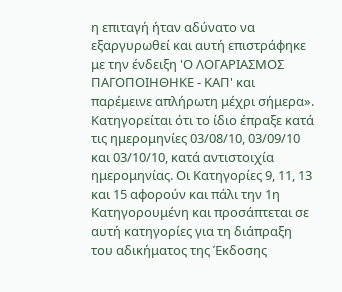η επιταγή ήταν αδύνατο να εξαργυρωθεί και αυτή επιστράφηκε με την ένδειξη 'Ο ΛΟΓΑΡΙΑΣΜΟΣ ΠΑΓΟΠΟΙΗΘΗΚΕ - ΚΑΠ' και παρέμεινε απλήρωτη μέχρι σήμερα». Κατηγορείται ότι το ίδιο έπραξε κατά τις ημερομηνίες 03/08/10, 03/09/10 και 03/10/10, κατά αντιστοιχία ημερομηνίας. Οι Κατηγορίες 9, 11, 13 και 15 αφορούν και πάλι την 1η Κατηγορουμένη και προσάπτεται σε αυτή κατηγορίες για τη διάπραξη του αδικήματος της Έκδοσης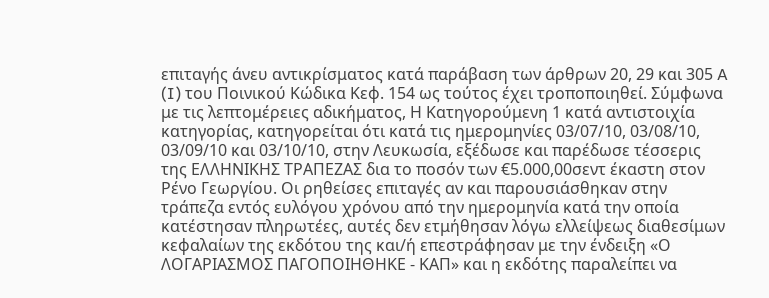επιταγής άνευ αντικρίσματος κατά παράβαση των άρθρων 20, 29 και 305 A (I) του Ποινικού Κώδικα Κεφ. 154 ως τούτος έχει τροποποιηθεί. Σύμφωνα με τις λεπτομέρειες αδικήματος, Η Κατηγορούμενη 1 κατά αντιστοιχία κατηγορίας, κατηγορείται ότι κατά τις ημερομηνίες 03/07/10, 03/08/10, 03/09/10 και 03/10/10, στην Λευκωσία, εξέδωσε και παρέδωσε τέσσερις της ΕΛΛΗΝΙΚΗΣ ΤΡΑΠΕΖΑΣ δια το ποσόν των €5.000,00σεντ έκαστη στον Ρένο Γεωργίου. Οι ρηθείσες επιταγές αν και παρουσιάσθηκαν στην τράπεζα εντός ευλόγου χρόνου από την ημερομηνία κατά την οποία κατέστησαν πληρωτέες, αυτές δεν ετμήθησαν λόγω ελλείψεως διαθεσίμων κεφαλαίων της εκδότου της και/ή επεστράφησαν με την ένδειξη «Ο ΛΟΓΑΡΙΑΣΜΟΣ ΠΑΓΟΠΟΙΗΘΗΚΕ - ΚΑΠ» και η εκδότης παραλείπει να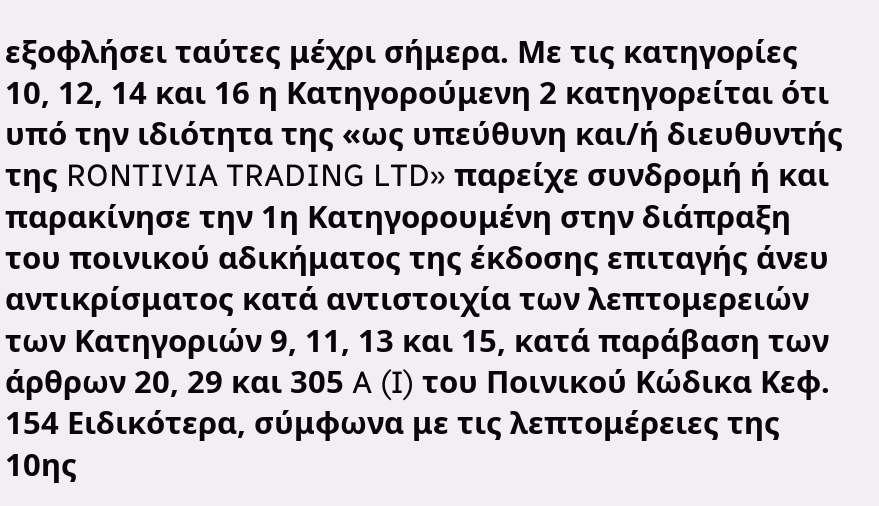εξοφλήσει ταύτες μέχρι σήμερα. Με τις κατηγορίες 10, 12, 14 και 16 η Κατηγορούμενη 2 κατηγορείται ότι υπό την ιδιότητα της «ως υπεύθυνη και/ή διευθυντής της RONTIVIA TRADING LTD» παρείχε συνδρομή ή και παρακίνησε την 1η Κατηγορουμένη στην διάπραξη του ποινικού αδικήματος της έκδοσης επιταγής άνευ αντικρίσματος κατά αντιστοιχία των λεπτομερειών των Κατηγοριών 9, 11, 13 και 15, κατά παράβαση των άρθρων 20, 29 και 305 A (I) του Ποινικού Κώδικα Κεφ. 154 Ειδικότερα, σύμφωνα με τις λεπτομέρειες της 10ης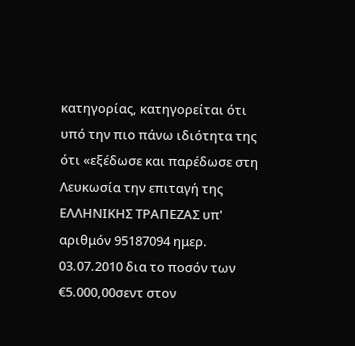κατηγορίας, κατηγορείται ότι υπό την πιο πάνω ιδιότητα της ότι «εξέδωσε και παρέδωσε στη Λευκωσία την επιταγή της ΕΛΛΗΝΙΚΗΣ ΤΡΑΠΕΖΑΣ υπ' αριθμόν 95187094 ημερ. 03.07.2010 δια το ποσόν των €5.000,00σεντ στον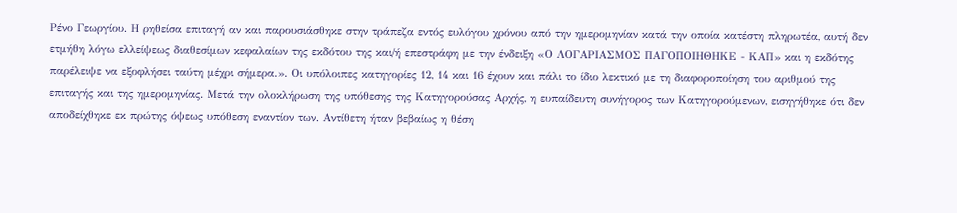Ρένο Γεωργίου. Η ρηθείσα επιταγή αν και παρουσιάσθηκε στην τράπεζα εντός ευλόγου χρόνου από την ημερομηνίαν κατά την οποία κατέστη πληρωτέα, αυτή δεν ετμήθη λόγω ελλείψεως διαθεσίμων κεφαλαίων της εκδότου της και/ή επεστράφη με την ένδειξη «Ο ΛΟΓΑΡΙΑΣΜΟΣ ΠΑΓΟΠΟΙΗΘΗΚΕ - ΚΑΠ» και η εκδότης παρέλειψε να εξοφλήσει ταύτη μέχρι σήμερα.». Οι υπόλοιπες κατηγορίες 12, 14 και 16 έχουν και πάλι το ίδιο λεκτικό με τη διαφοροποίηση του αριθμού της επιταγής και της ημερομηνίας. Μετά την ολοκλήρωση της υπόθεσης της Κατηγορούσας Αρχής, η ευπαίδευτη συνήγορος των Κατηγορούμενων, εισηγήθηκε ότι δεν αποδείχθηκε εκ πρώτης όψεως υπόθεση εναντίον των. Αντίθετη ήταν βεβαίως η θέση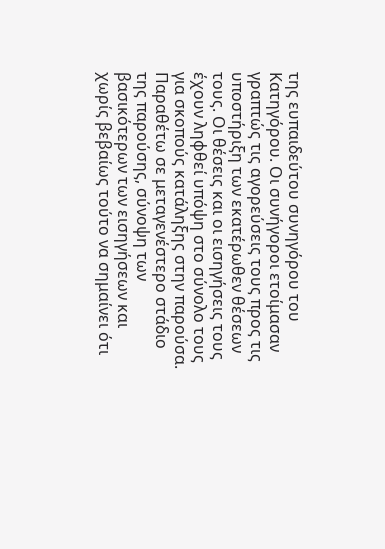της ευπαιδεύτου συνηγόρου του Κατηγόρου. Οι συνήγοροι ετοίμασαν γραπτώς τις αγορεύσεις τους προς τις υποστήριξη των εκατέρωθεν θέσεων τους. Οι θέσεις και οι εισηγήσεις τους έχουν ληφθεί υπόψη στο σύνολο τους για σκοπούς κατάληξης στην παρούσα. Παραθέτω σε μεταγενέστερο στάδιο της παρούσης, σύνοψη των βασικότερων των εισηγήσεων και χωρίς βεβαίως τούτο να σημαίνει ότι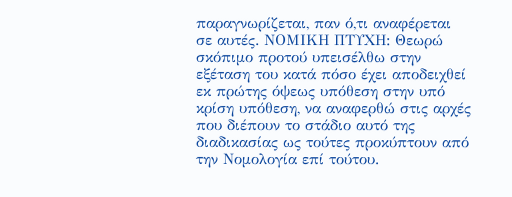παραγνωρίζεται, παν ό,τι αναφέρεται σε αυτές. ΝΟΜΙΚΗ ΠΤΥΧΗ: Θεωρώ σκόπιμο προτού υπεισέλθω στην εξέταση του κατά πόσο έχει αποδειχθεί εκ πρώτης όψεως υπόθεση στην υπό κρίση υπόθεση, να αναφερθώ στις αρχές που διέπουν το στάδιο αυτό της διαδικασίας ως τούτες προκύπτουν από την Νομολογία επί τούτου.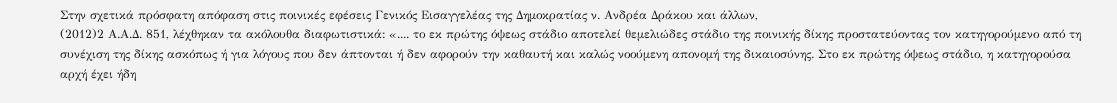Στην σχετικά πρόσφατη απόφαση στις ποινικές εφέσεις Γενικός Εισαγγελέας της Δημοκρατίας ν. Ανδρέα Δράκου και άλλων,
(2012)2 Α.Α.Δ. 851, λέχθηκαν τα ακόλουθα διαφωτιστικά: «.... το εκ πρώτης όψεως στάδιο αποτελεί θεμελιώδες στάδιο της ποινικής δίκης προστατεύοντας τον κατηγορούμενο από τη συνέχιση της δίκης ασκόπως ή για λόγους που δεν άπτονται ή δεν αφορούν την καθαυτή και καλώς νοούμενη απονομή της δικαιοσύνης. Στο εκ πρώτης όψεως στάδιο, η κατηγορούσα αρχή έχει ήδη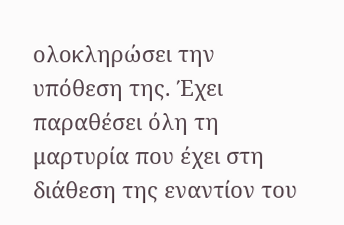ολοκληρώσει την υπόθεση της. Έχει παραθέσει όλη τη μαρτυρία που έχει στη διάθεση της εναντίον του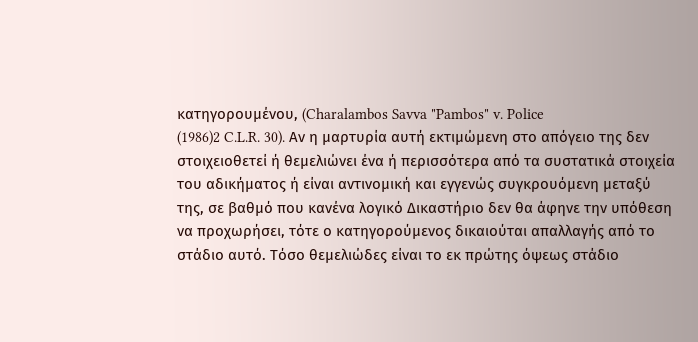κατηγορουμένου, (Charalambos Savva "Pambos" v. Police
(1986)2 C.L.R. 30). Αν η μαρτυρία αυτή εκτιμώμενη στο απόγειο της δεν στοιχειοθετεί ή θεμελιώνει ένα ή περισσότερα από τα συστατικά στοιχεία του αδικήματος ή είναι αντινομική και εγγενώς συγκρουόμενη μεταξύ της, σε βαθμό που κανένα λογικό Δικαστήριο δεν θα άφηνε την υπόθεση να προχωρήσει, τότε ο κατηγορούμενος δικαιούται απαλλαγής από το στάδιο αυτό. Τόσο θεμελιώδες είναι το εκ πρώτης όψεως στάδιο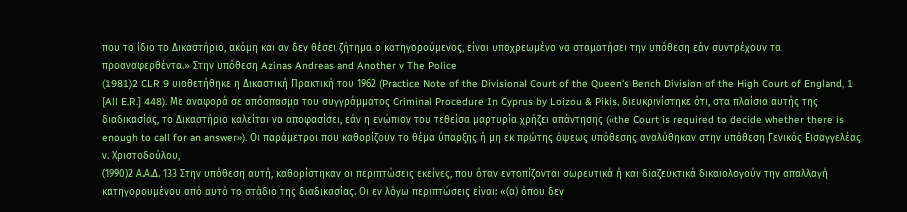που το ίδιο το Δικαστήριο, ακόμη και αν δεν θέσει ζήτημα ο κατηγορούμενος, είναι υποχρεωμένο να σταματήσει την υπόθεση εάν συντρέχουν τα προαναφερθέντα.» Στην υπόθεση Azinas Andreas and Another v The Police
(1981)2 CLR 9 υιοθετήθηκε η Δικαστική Πρακτική του 1962 (Practice Note of the Divisional Court of the Queen's Bench Division of the High Court of England, 1 [All E.R.] 448). Με αναφορά σε απόσπασμα του συγγράμματος Criminal Procedure In Cyprus by Loizou & Pikis, διευκρινίστηκε ότι, στα πλαίσια αυτής της διαδικασίας, το Δικαστήριο καλείται να αποφασίσει, εάν η ενώπιον του τεθείσα μαρτυρία χρήζει απάντησης («the Court is required to decide whether there is enough to call for an answer»). Οι παράμετροι που καθορίζουν το θέμα ύπαρξης ή μη εκ πρώτης όψεως υπόθεσης αναλύθηκαν στην υπόθεση Γενικός Εισαγγελέας ν. Χριστοδούλου,
(1990)2 Α.Α.Δ. 133 Στην υπόθεση αυτή, καθορίστηκαν οι περιπτώσεις εκείνες, που όταν εντοπίζονται σωρευτικά ή και διαζευκτικά δικαιολογούν την απαλλαγή κατηγορουμένου από αυτό το στάδιο της διαδικασίας. Οι εν λόγω περιπτώσεις είναι: «(α) όπου δεν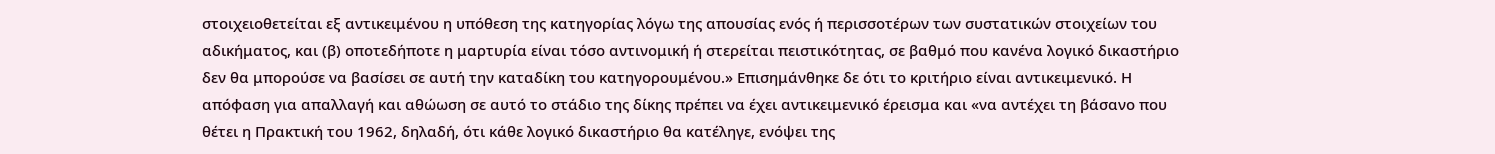στοιχειοθετείται εξ αντικειμένου η υπόθεση της κατηγορίας λόγω της απουσίας ενός ή περισσοτέρων των συστατικών στοιχείων του αδικήματος, και (β) οποτεδήποτε η μαρτυρία είναι τόσο αντινομική ή στερείται πειστικότητας, σε βαθμό που κανένα λογικό δικαστήριο δεν θα μπορούσε να βασίσει σε αυτή την καταδίκη του κατηγορουμένου.» Επισημάνθηκε δε ότι το κριτήριο είναι αντικειμενικό. Η απόφαση για απαλλαγή και αθώωση σε αυτό το στάδιο της δίκης πρέπει να έχει αντικειμενικό έρεισμα και «να αντέχει τη βάσανο που θέτει η Πρακτική του 1962, δηλαδή, ότι κάθε λογικό δικαστήριο θα κατέληγε, ενόψει της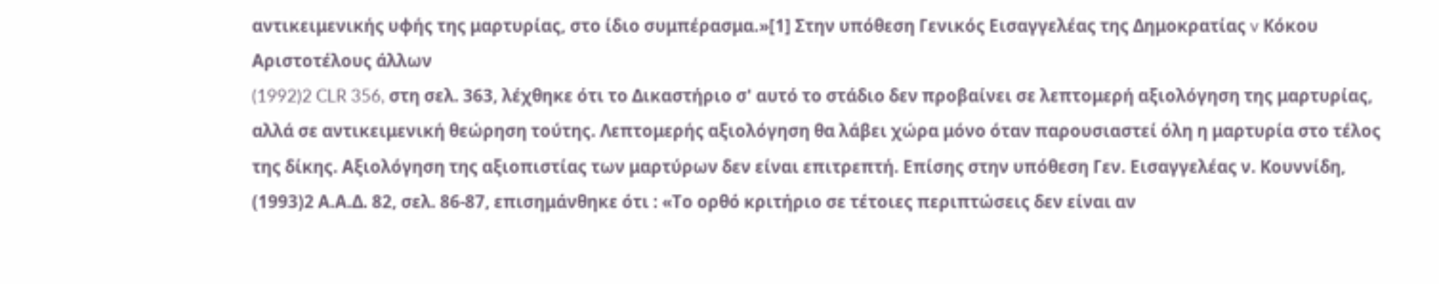αντικειμενικής υφής της μαρτυρίας, στο ίδιο συμπέρασμα.»[1] Στην υπόθεση Γενικός Εισαγγελέας της Δημοκρατίας v Κόκου Αριστοτέλους άλλων
(1992)2 CLR 356, στη σελ. 363, λέχθηκε ότι το Δικαστήριο σ' αυτό το στάδιο δεν προβαίνει σε λεπτομερή αξιολόγηση της μαρτυρίας, αλλά σε αντικειμενική θεώρηση τούτης. Λεπτομερής αξιολόγηση θα λάβει χώρα μόνο όταν παρουσιαστεί όλη η μαρτυρία στο τέλος της δίκης. Αξιολόγηση της αξιοπιστίας των μαρτύρων δεν είναι επιτρεπτή. Επίσης στην υπόθεση Γεν. Εισαγγελέας ν. Κουννίδη,
(1993)2 Α.Α.Δ. 82, σελ. 86-87, επισημάνθηκε ότι : «Το ορθό κριτήριο σε τέτοιες περιπτώσεις δεν είναι αν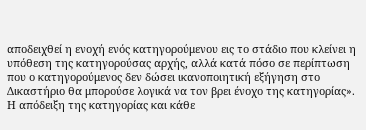αποδειχθεί η ενοχή ενός κατηγορούμενου εις το στάδιο που κλείνει η υπόθεση της κατηγορούσας αρχής, αλλά κατά πόσο σε περίπτωση που ο κατηγορούμενος δεν δώσει ικανοποιητική εξήγηση στο Δικαστήριο θα μπορούσε λογικά να τον βρει ένοχο της κατηγορίας». Η απόδειξη της κατηγορίας και κάθε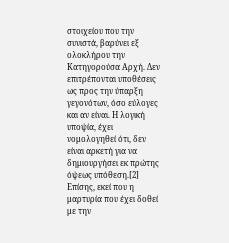στοιχείου που την συνιστά, βαρύνει εξ ολοκλήρου την Κατηγορούσα Αρχή. Δεν επιτρέπονται υποθέσεις ως προς την ύπαρξη γεγονότων, όσο εύλογες και αν είναι. Η λογική υποψία, έχει νομολογηθεί ότι, δεν είναι αρκετή για να δημιουργήσει εκ πρώτης όψεως υπόθεση.[2] Επίσης, εκεί που η μαρτυρία που έχει δοθεί με την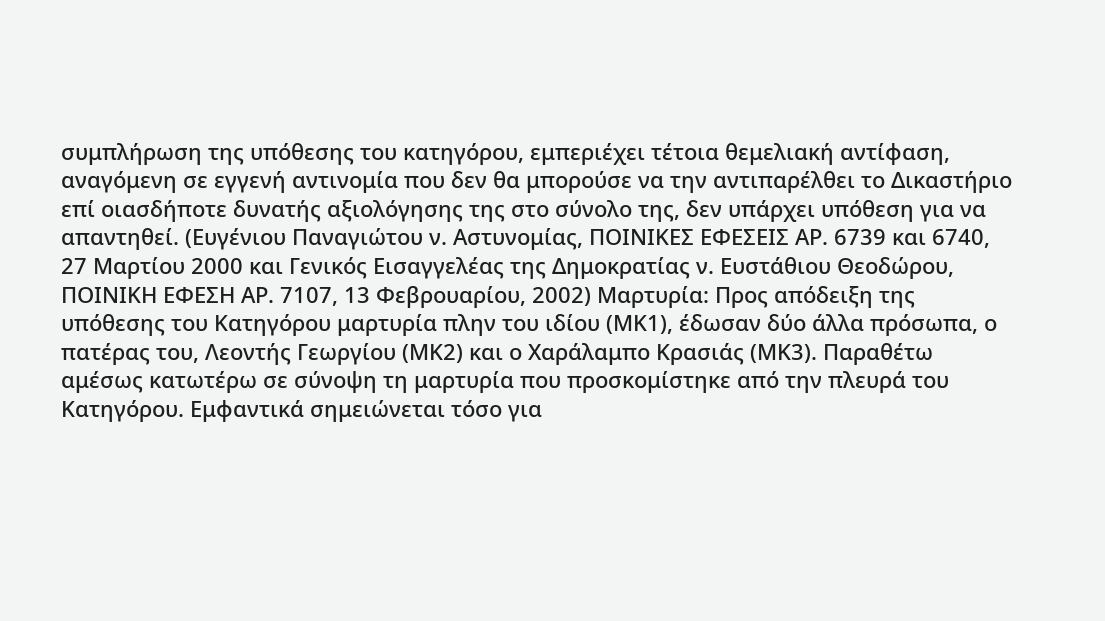συμπλήρωση της υπόθεσης του κατηγόρου, εμπεριέχει τέτοια θεμελιακή αντίφαση, αναγόμενη σε εγγενή αντινομία που δεν θα μπορούσε να την αντιπαρέλθει το Δικαστήριο επί οιασδήποτε δυνατής αξιολόγησης της στο σύνολο της, δεν υπάρχει υπόθεση για να απαντηθεί. (Ευγένιου Παναγιώτου ν. Αστυνομίας, ΠΟΙΝΙΚΕΣ ΕΦΕΣΕΙΣ ΑΡ. 6739 και 6740, 27 Μαρτίου 2000 και Γενικός Εισαγγελέας της Δημοκρατίας ν. Ευστάθιου Θεοδώρου, ΠΟΙΝΙΚΗ ΕΦΕΣΗ ΑΡ. 7107, 13 Φεβρουαρίου, 2002) Μαρτυρία: Προς απόδειξη της υπόθεσης του Κατηγόρου μαρτυρία πλην του ιδίου (ΜΚ1), έδωσαν δύο άλλα πρόσωπα, ο πατέρας του, Λεοντής Γεωργίου (ΜΚ2) και ο Χαράλαμπο Κρασιάς (ΜΚ3). Παραθέτω αμέσως κατωτέρω σε σύνοψη τη μαρτυρία που προσκομίστηκε από την πλευρά του Κατηγόρου. Εμφαντικά σημειώνεται τόσο για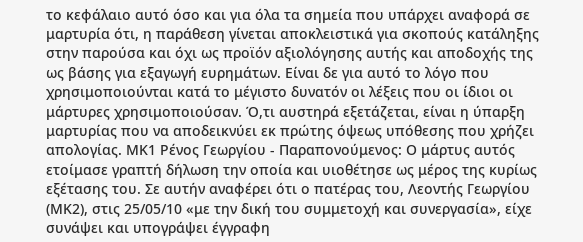το κεφάλαιο αυτό όσο και για όλα τα σημεία που υπάρχει αναφορά σε μαρτυρία ότι, η παράθεση γίνεται αποκλειστικά για σκοπούς κατάληξης στην παρούσα και όχι ως προϊόν αξιολόγησης αυτής και αποδοχής της ως βάσης για εξαγωγή ευρημάτων. Είναι δε για αυτό το λόγο που χρησιμοποιούνται κατά το μέγιστο δυνατόν οι λέξεις που οι ίδιοι οι μάρτυρες χρησιμοποιούσαν. Ό,τι αυστηρά εξετάζεται, είναι η ύπαρξη μαρτυρίας που να αποδεικνύει εκ πρώτης όψεως υπόθεσης που χρήζει απολογίας. ΜΚ1 Ρένος Γεωργίου - Παραπονούμενος: Ο μάρτυς αυτός ετοίμασε γραπτή δήλωση την οποία και υιοθέτησε ως μέρος της κυρίως εξέτασης του. Σε αυτήν αναφέρει ότι ο πατέρας του, Λεοντής Γεωργίου (ΜΚ2), στις 25/05/10 «με την δική του συμμετοχή και συνεργασία», είχε συνάψει και υπογράψει έγγραφη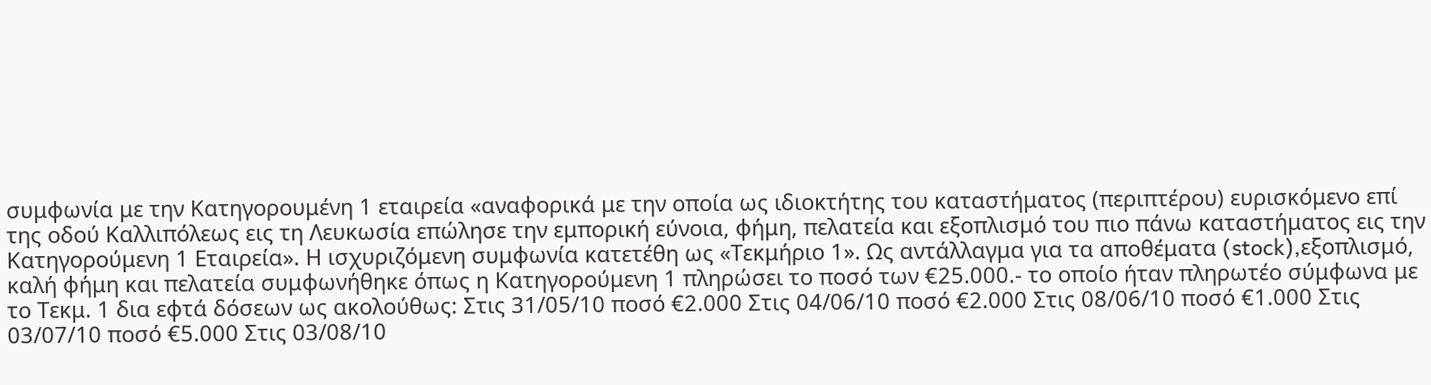συμφωνία με την Κατηγορουμένη 1 εταιρεία «αναφορικά με την οποία ως ιδιοκτήτης του καταστήματος (περιπτέρου) ευρισκόμενο επί της οδού Καλλιπόλεως εις τη Λευκωσία επώλησε την εμπορική εύνοια, φήμη, πελατεία και εξοπλισμό του πιο πάνω καταστήματος εις την Κατηγορούμενη 1 Εταιρεία». Η ισχυριζόμενη συμφωνία κατετέθη ως «Τεκμήριο 1». Ως αντάλλαγμα για τα αποθέματα (stock),εξοπλισμό, καλή φήμη και πελατεία συμφωνήθηκε όπως η Κατηγορούμενη 1 πληρώσει το ποσό των €25.000.- το οποίο ήταν πληρωτέο σύμφωνα με το Τεκμ. 1 δια εφτά δόσεων ως ακολούθως: Στις 31/05/10 ποσό €2.000 Στις 04/06/10 ποσό €2.000 Στις 08/06/10 ποσό €1.000 Στις 03/07/10 ποσό €5.000 Στις 03/08/10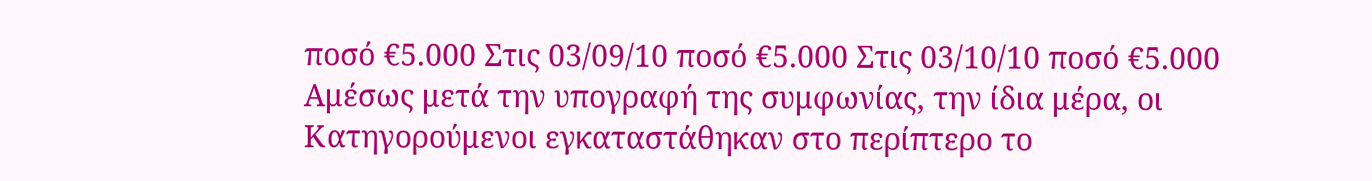ποσό €5.000 Στις 03/09/10 ποσό €5.000 Στις 03/10/10 ποσό €5.000 Αμέσως μετά την υπογραφή της συμφωνίας, την ίδια μέρα, οι Κατηγορούμενοι εγκαταστάθηκαν στο περίπτερο το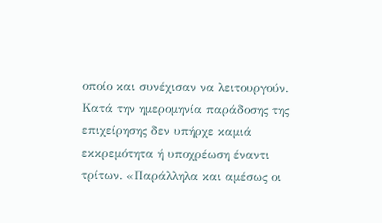οποίο και συνέχισαν να λειτουργούν. Κατά την ημερομηνία παράδοσης της επιχείρησης δεν υπήρχε καμιά εκκρεμότητα ή υποχρέωση έναντι τρίτων. «Παράλληλα και αμέσως οι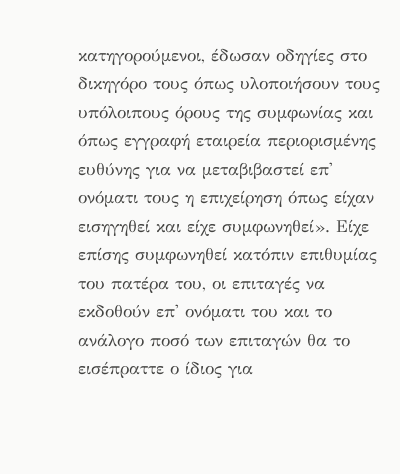κατηγορούμενοι, έδωσαν οδηγίες στο δικηγόρο τους όπως υλοποιήσουν τους υπόλοιπους όρους της συμφωνίας και όπως εγγραφή εταιρεία περιορισμένης ευθύνης για να μεταβιβαστεί επ' ονόματι τους η επιχείρηση όπως είχαν εισηγηθεί και είχε συμφωνηθεί». Είχε επίσης συμφωνηθεί κατόπιν επιθυμίας του πατέρα του, οι επιταγές να εκδοθούν επ' ονόματι του και το ανάλογο ποσό των επιταγών θα το εισέπραττε ο ίδιος για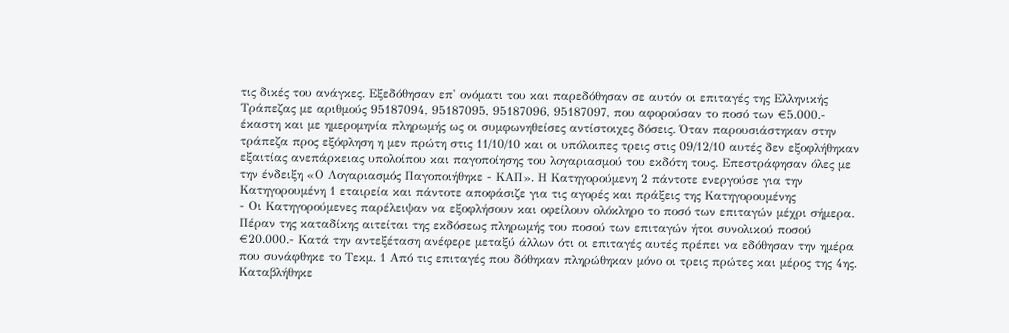τις δικές του ανάγκες. Εξεδόθησαν επ' ονόματι του και παρεδόθησαν σε αυτόν οι επιταγές της Ελληνικής Τράπεζας με αριθμούς 95187094, 95187095, 95187096, 95187097, που αφορούσαν το ποσό των €5.000.- έκαστη και με ημερομηνία πληρωμής ως οι συμφωνηθείσες αντίστοιχες δόσεις. Όταν παρουσιάστηκαν στην τράπεζα προς εξόφληση η μεν πρώτη στις 11/10/10 και οι υπόλοιπες τρεις στις 09/12/10 αυτές δεν εξοφλήθηκαν εξαιτίας ανεπάρκειας υπολοίπου και παγοποίησης του λογαριασμού του εκδότη τους. Επεστράφησαν όλες με την ένδειξη «Ο Λογαριασμός Παγοποιήθηκε - ΚΑΠ». Η Κατηγορούμενη 2 πάντοτε ενεργούσε για την Κατηγορουμένη 1 εταιρεία και πάντοτε αποφάσιζε για τις αγορές και πράξεις της Κατηγορουμένης
- Οι Κατηγορούμενες παρέλειψαν να εξοφλήσουν και οφείλουν ολόκληρο το ποσό των επιταγών μέχρι σήμερα. Πέραν της καταδίκης αιτείται της εκδόσεως πληρωμής του ποσού των επιταγών ήτοι συνολικού ποσού €20.000.- Κατά την αντεξέταση ανέφερε μεταξύ άλλων ότι οι επιταγές αυτές πρέπει να εδόθησαν την ημέρα που συνάφθηκε το Τεκμ. 1 Από τις επιταγές που δόθηκαν πληρώθηκαν μόνο οι τρεις πρώτες και μέρος της 4ης. Καταβλήθηκε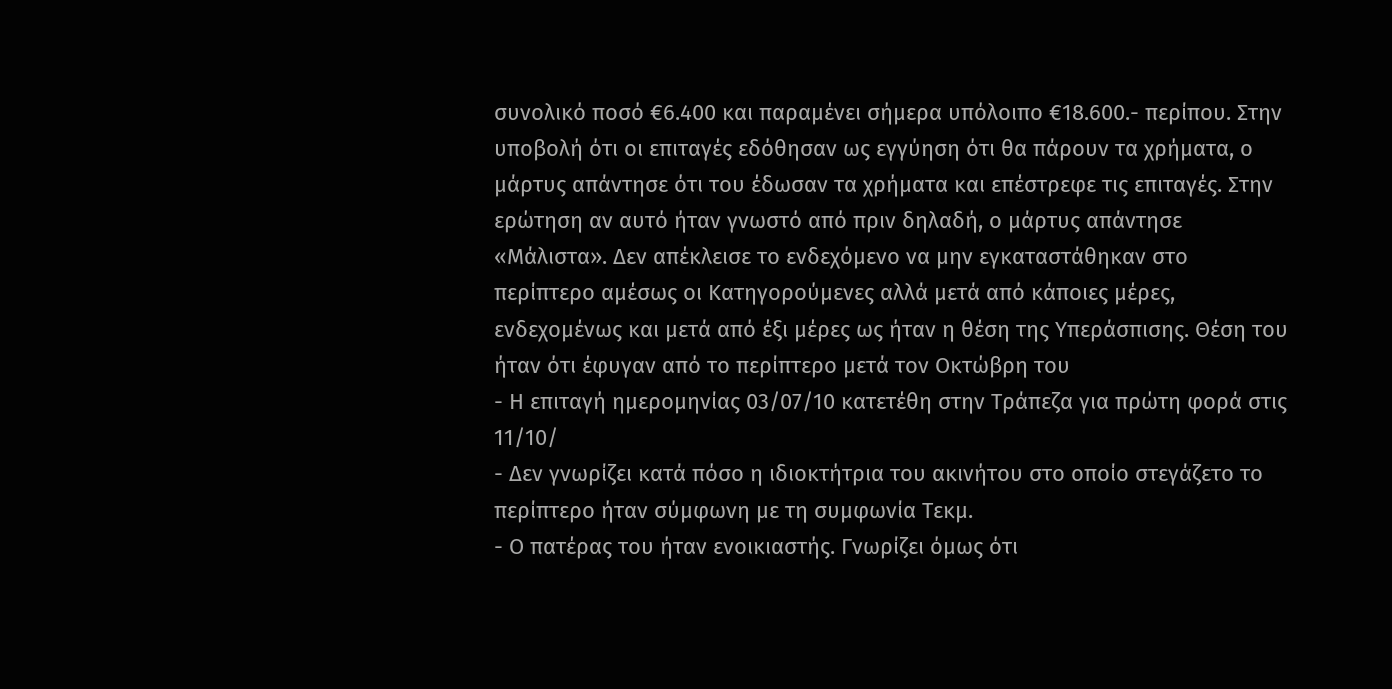συνολικό ποσό €6.400 και παραμένει σήμερα υπόλοιπο €18.600.- περίπου. Στην υποβολή ότι οι επιταγές εδόθησαν ως εγγύηση ότι θα πάρουν τα χρήματα, ο μάρτυς απάντησε ότι του έδωσαν τα χρήματα και επέστρεφε τις επιταγές. Στην ερώτηση αν αυτό ήταν γνωστό από πριν δηλαδή, ο μάρτυς απάντησε «Μάλιστα». Δεν απέκλεισε το ενδεχόμενο να μην εγκαταστάθηκαν στο περίπτερο αμέσως οι Κατηγορούμενες αλλά μετά από κάποιες μέρες, ενδεχομένως και μετά από έξι μέρες ως ήταν η θέση της Υπεράσπισης. Θέση του ήταν ότι έφυγαν από το περίπτερο μετά τον Οκτώβρη του
- Η επιταγή ημερομηνίας 03/07/10 κατετέθη στην Τράπεζα για πρώτη φορά στις 11/10/
- Δεν γνωρίζει κατά πόσο η ιδιοκτήτρια του ακινήτου στο οποίο στεγάζετο το περίπτερο ήταν σύμφωνη με τη συμφωνία Τεκμ.
- Ο πατέρας του ήταν ενοικιαστής. Γνωρίζει όμως ότι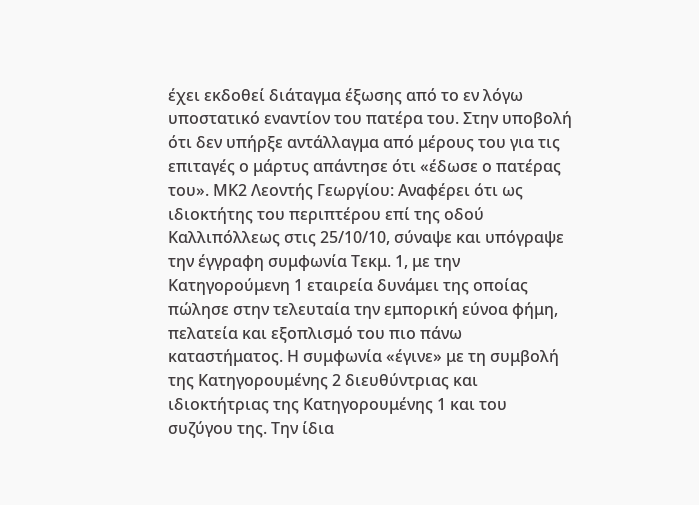έχει εκδοθεί διάταγμα έξωσης από το εν λόγω υποστατικό εναντίον του πατέρα του. Στην υποβολή ότι δεν υπήρξε αντάλλαγμα από μέρους του για τις επιταγές ο μάρτυς απάντησε ότι «έδωσε ο πατέρας του». ΜΚ2 Λεοντής Γεωργίου: Αναφέρει ότι ως ιδιοκτήτης του περιπτέρου επί της οδού Καλλιπόλλεως στις 25/10/10, σύναψε και υπόγραψε την έγγραφη συμφωνία Τεκμ. 1, με την Κατηγορούμενη 1 εταιρεία δυνάμει της οποίας πώλησε στην τελευταία την εμπορική εύνοα φήμη, πελατεία και εξοπλισμό του πιο πάνω καταστήματος. Η συμφωνία «έγινε» με τη συμβολή της Κατηγορουμένης 2 διευθύντριας και ιδιοκτήτριας της Κατηγορουμένης 1 και του συζύγου της. Την ίδια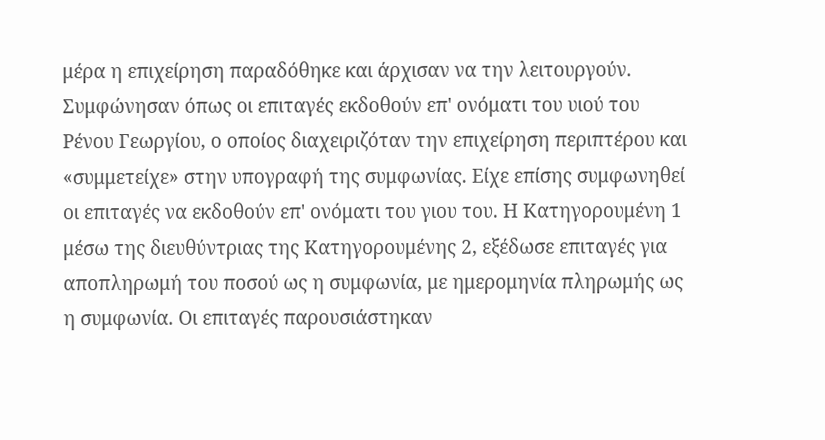μέρα η επιχείρηση παραδόθηκε και άρχισαν να την λειτουργούν. Συμφώνησαν όπως οι επιταγές εκδοθούν επ' ονόματι του υιού του Ρένου Γεωργίου, ο οποίος διαχειριζόταν την επιχείρηση περιπτέρου και «συμμετείχε» στην υπογραφή της συμφωνίας. Είχε επίσης συμφωνηθεί οι επιταγές να εκδοθούν επ' ονόματι του γιου του. Η Κατηγορουμένη 1 μέσω της διευθύντριας της Κατηγορουμένης 2, εξέδωσε επιταγές για αποπληρωμή του ποσού ως η συμφωνία, με ημερομηνία πληρωμής ως η συμφωνία. Οι επιταγές παρουσιάστηκαν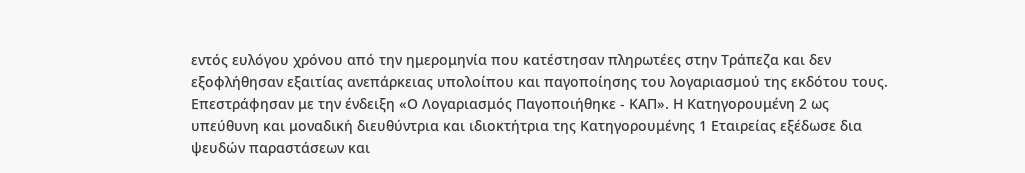εντός ευλόγου χρόνου από την ημερομηνία που κατέστησαν πληρωτέες στην Τράπεζα και δεν εξοφλήθησαν εξαιτίας ανεπάρκειας υπολοίπου και παγοποίησης του λογαριασμού της εκδότου τους. Επεστράφησαν με την ένδειξη «Ο Λογαριασμός Παγοποιήθηκε - ΚΑΠ». Η Κατηγορουμένη 2 ως υπεύθυνη και μοναδική διευθύντρια και ιδιοκτήτρια της Κατηγορουμένης 1 Εταιρείας εξέδωσε δια ψευδών παραστάσεων και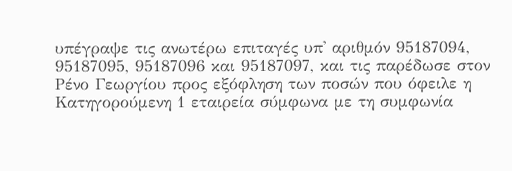υπέγραψε τις ανωτέρω επιταγές υπ' αριθμόν 95187094, 95187095, 95187096 και 95187097, και τις παρέδωσε στον Ρένο Γεωργίου προς εξόφληση των ποσών που όφειλε η Κατηγορούμενη 1 εταιρεία σύμφωνα με τη συμφωνία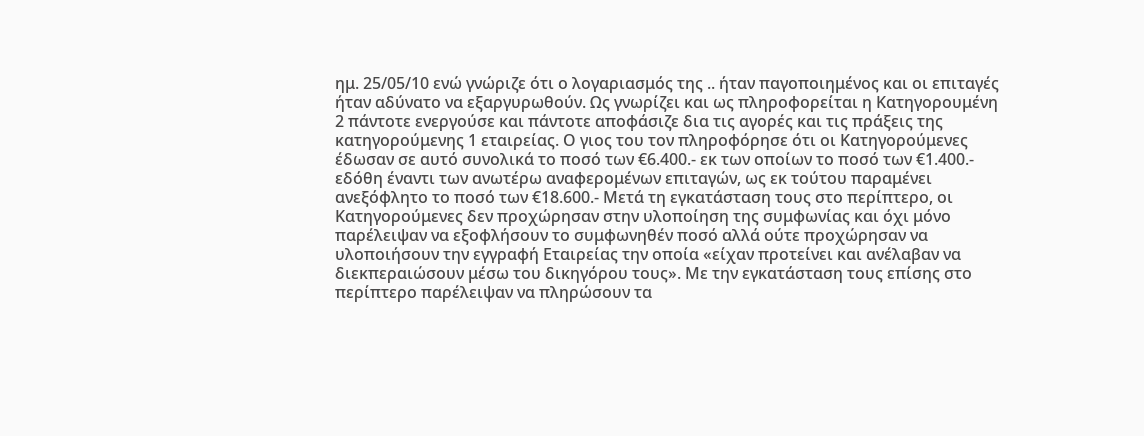ημ. 25/05/10 ενώ γνώριζε ότι ο λογαριασμός της .. ήταν παγοποιημένος και οι επιταγές ήταν αδύνατο να εξαργυρωθούν. Ως γνωρίζει και ως πληροφορείται η Κατηγορουμένη 2 πάντοτε ενεργούσε και πάντοτε αποφάσιζε δια τις αγορές και τις πράξεις της κατηγορούμενης 1 εταιρείας. Ο γιος του τον πληροφόρησε ότι οι Κατηγορούμενες έδωσαν σε αυτό συνολικά το ποσό των €6.400.- εκ των οποίων το ποσό των €1.400.- εδόθη έναντι των ανωτέρω αναφερομένων επιταγών, ως εκ τούτου παραμένει ανεξόφλητο το ποσό των €18.600.- Μετά τη εγκατάσταση τους στο περίπτερο, οι Κατηγορούμενες δεν προχώρησαν στην υλοποίηση της συμφωνίας και όχι μόνο παρέλειψαν να εξοφλήσουν το συμφωνηθέν ποσό αλλά ούτε προχώρησαν να υλοποιήσουν την εγγραφή Εταιρείας την οποία «είχαν προτείνει και ανέλαβαν να διεκπεραιώσουν μέσω του δικηγόρου τους». Με την εγκατάσταση τους επίσης στο περίπτερο παρέλειψαν να πληρώσουν τα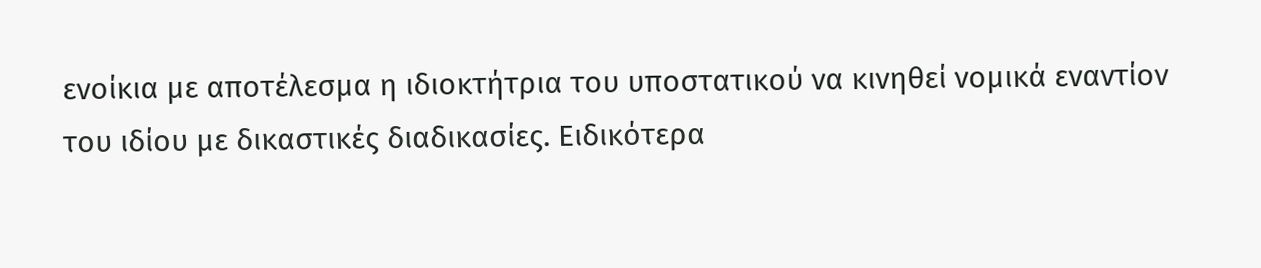ενοίκια με αποτέλεσμα η ιδιοκτήτρια του υποστατικού να κινηθεί νομικά εναντίον του ιδίου με δικαστικές διαδικασίες. Ειδικότερα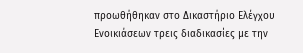προωθήθηκαν στο Δικαστήριο Ελέγχου Ενοικιάσεων τρεις διαδικασίες με την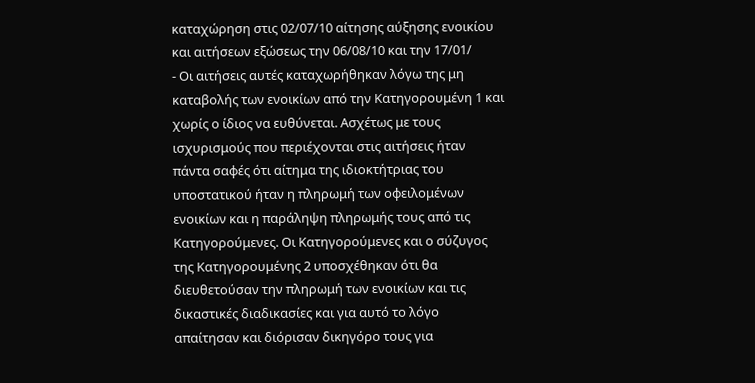καταχώρηση στις 02/07/10 αίτησης αύξησης ενοικίου και αιτήσεων εξώσεως την 06/08/10 και την 17/01/
- Οι αιτήσεις αυτές καταχωρήθηκαν λόγω της μη καταβολής των ενοικίων από την Κατηγορουμένη 1 και χωρίς ο ίδιος να ευθύνεται. Ασχέτως με τους ισχυρισμούς που περιέχονται στις αιτήσεις ήταν πάντα σαφές ότι αίτημα της ιδιοκτήτριας του υποστατικού ήταν η πληρωμή των οφειλομένων ενοικίων και η παράληψη πληρωμής τους από τις Κατηγορούμενες. Οι Κατηγορούμενες και ο σύζυγος της Κατηγορουμένης 2 υποσχέθηκαν ότι θα διευθετούσαν την πληρωμή των ενοικίων και τις δικαστικές διαδικασίες και για αυτό το λόγο απαίτησαν και διόρισαν δικηγόρο τους για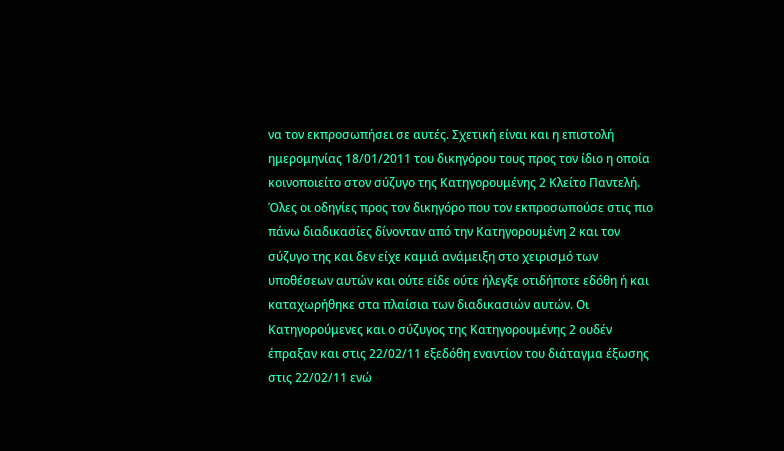να τον εκπροσωπήσει σε αυτές. Σχετική είναι και η επιστολή ημερομηνίας 18/01/2011 του δικηγόρου τους προς τον ίδιο η οποία κοινοποιείτο στον σύζυγο της Κατηγορουμένης 2 Κλείτο Παντελή. Όλες οι οδηγίες προς τον δικηγόρο που τον εκπροσωπούσε στις πιο πάνω διαδικασίες δίνονταν από την Κατηγορουμένη 2 και τον σύζυγο της και δεν είχε καμιά ανάμειξη στο χειρισμό των υποθέσεων αυτών και ούτε είδε ούτε ήλεγξε οτιδήποτε εδόθη ή και καταχωρήθηκε στα πλαίσια των διαδικασιών αυτών. Οι Κατηγορούμενες και ο σύζυγος της Κατηγορουμένης 2 ουδέν έπραξαν και στις 22/02/11 εξεδόθη εναντίον του διάταγμα έξωσης στις 22/02/11 ενώ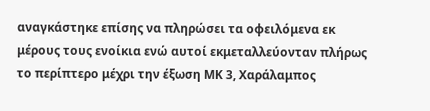αναγκάστηκε επίσης να πληρώσει τα οφειλόμενα εκ μέρους τους ενοίκια ενώ αυτοί εκμεταλλεύονταν πλήρως το περίπτερο μέχρι την έξωση ΜΚ 3, Χαράλαμπος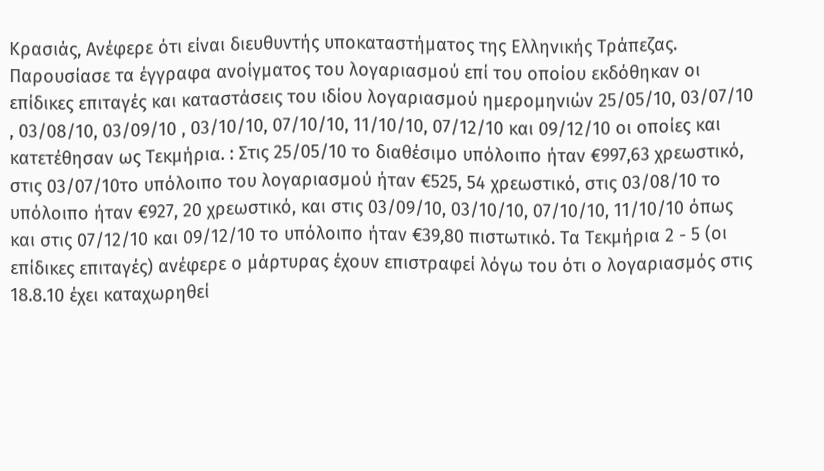Κρασιάς, Ανέφερε ότι είναι διευθυντής υποκαταστήματος της Ελληνικής Τράπεζας. Παρουσίασε τα έγγραφα ανοίγματος του λογαριασμού επί του οποίου εκδόθηκαν οι επίδικες επιταγές και καταστάσεις του ιδίου λογαριασμού ημερομηνιών 25/05/10, 03/07/10 , 03/08/10, 03/09/10 , 03/10/10, 07/10/10, 11/10/10, 07/12/10 και 09/12/10 οι οποίες και κατετέθησαν ως Τεκμήρια. : Στις 25/05/10 το διαθέσιμο υπόλοιπο ήταν €997,63 χρεωστικό, στις 03/07/10το υπόλοιπο του λογαριασμού ήταν €525, 54 χρεωστικό, στις 03/08/10 το υπόλοιπο ήταν €927, 20 χρεωστικό, και στις 03/09/10, 03/10/10, 07/10/10, 11/10/10 όπως και στις 07/12/10 και 09/12/10 το υπόλοιπο ήταν €39,80 πιστωτικό. Τα Τεκμήρια 2 - 5 (οι επίδικες επιταγές) ανέφερε ο μάρτυρας έχουν επιστραφεί λόγω του ότι ο λογαριασμός στις 18.8.10 έχει καταχωρηθεί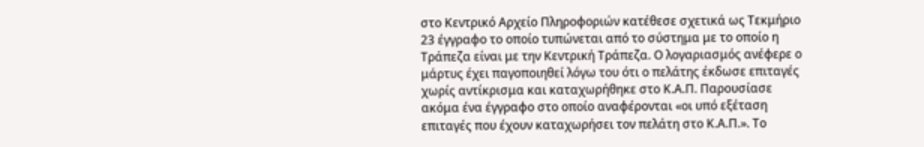στο Κεντρικό Αρχείο Πληροφοριών κατέθεσε σχετικά ως Τεκμήριο 23 έγγραφο το οποίο τυπώνεται από το σύστημα με το οποίο η Τράπεζα είναι με την Κεντρική Τράπεζα. Ο λογαριασμός ανέφερε ο μάρτυς έχει παγοποιηθεί λόγω του ότι ο πελάτης έκδωσε επιταγές χωρίς αντίκρισμα και καταχωρήθηκε στο Κ.Α.Π. Παρουσίασε ακόμα ένα έγγραφο στο οποίο αναφέρονται «οι υπό εξέταση επιταγές που έχουν καταχωρήσει τον πελάτη στο Κ.Α.Π.». Το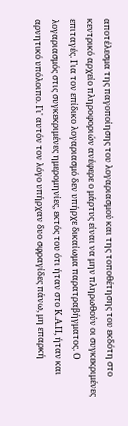αποτέλεσμα της παγοποίησης του λογαριασμού και της τοποθέτησης του εκδότη στο κεντρικό αρχείο πληροφοριών ανέφερε ο μάρτυς είναι να μην πληρωθούν οι συγκεκριμένες επιταγές. Για τον επίδικο λογαριασμό δεν υπήρχε δικαίωμα παρατραβήγματος. Ο λογαριασμός στις συγκεκριμένες ημερομηνίες, εκτός του ότι ήταν στο Κ.Α.Π, ήταν και αρνητικό υπόλοιπο. Γι' αυτόν τον λόγο υπήρχαν δυο σφραγίδες πάνω, μη επαρκή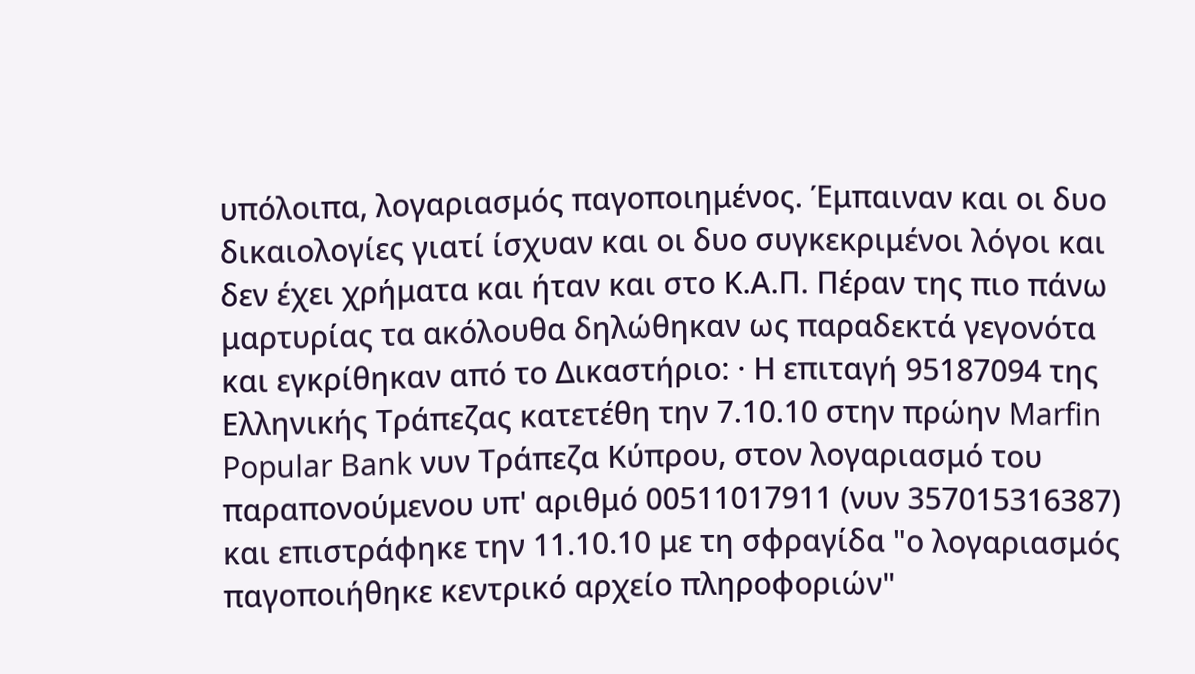υπόλοιπα, λογαριασμός παγοποιημένος. Έμπαιναν και οι δυο δικαιολογίες γιατί ίσχυαν και οι δυο συγκεκριμένοι λόγοι και δεν έχει χρήματα και ήταν και στο Κ.Α.Π. Πέραν της πιο πάνω μαρτυρίας τα ακόλουθα δηλώθηκαν ως παραδεκτά γεγονότα και εγκρίθηκαν από το Δικαστήριο: · Η επιταγή 95187094 της Ελληνικής Τράπεζας κατετέθη την 7.10.10 στην πρώην Marfin Popular Bank νυν Τράπεζα Κύπρου, στον λογαριασμό του παραπονούμενου υπ' αριθμό 00511017911 (νυν 357015316387) και επιστράφηκε την 11.10.10 με τη σφραγίδα "ο λογαριασμός παγοποιήθηκε κεντρικό αρχείο πληροφοριών"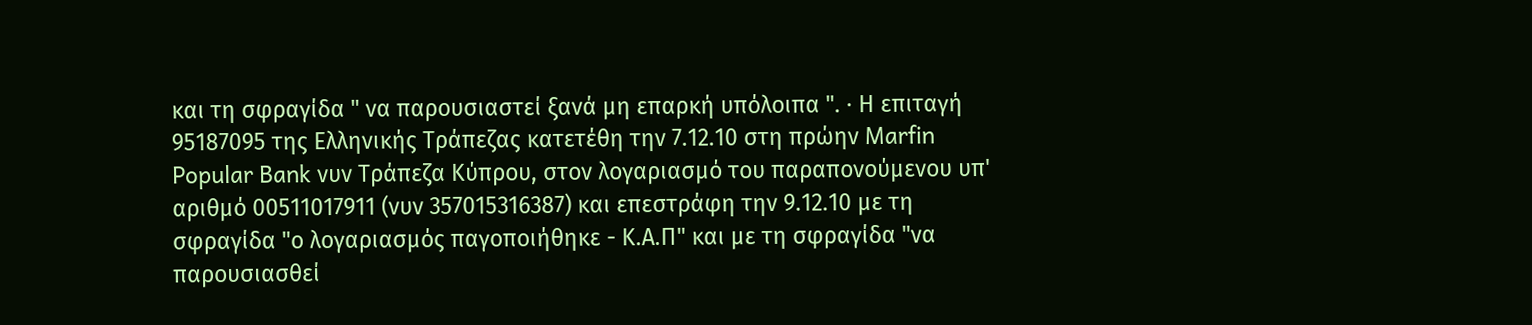και τη σφραγίδα " να παρουσιαστεί ξανά μη επαρκή υπόλοιπα ". · Η επιταγή 95187095 της Ελληνικής Τράπεζας κατετέθη την 7.12.10 στη πρώην Marfin Popular Bank νυν Τράπεζα Κύπρου, στον λογαριασμό του παραπονούμενου υπ' αριθμό 00511017911 (νυν 357015316387) και επεστράφη την 9.12.10 με τη σφραγίδα "ο λογαριασμός παγοποιήθηκε - Κ.Α.Π" και με τη σφραγίδα "να παρουσιασθεί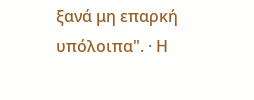ξανά μη επαρκή υπόλοιπα". · Η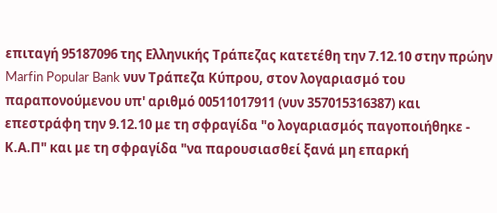επιταγή 95187096 της Ελληνικής Τράπεζας κατετέθη την 7.12.10 στην πρώην Marfin Popular Bank νυν Τράπεζα Κύπρου, στον λογαριασμό του παραπονούμενου υπ' αριθμό 00511017911 (νυν 357015316387) και επεστράφη την 9.12.10 με τη σφραγίδα "ο λογαριασμός παγοποιήθηκε - Κ.Α.Π" και με τη σφραγίδα "να παρουσιασθεί ξανά μη επαρκή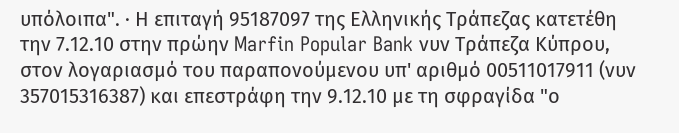υπόλοιπα". · Η επιταγή 95187097 της Ελληνικής Τράπεζας κατετέθη την 7.12.10 στην πρώην Marfin Popular Bank νυν Τράπεζα Κύπρου, στον λογαριασμό του παραπονούμενου υπ' αριθμό 00511017911 (νυν 357015316387) και επεστράφη την 9.12.10 με τη σφραγίδα "ο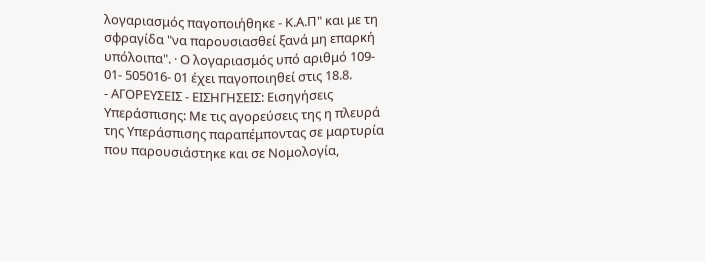λογαριασμός παγοποιήθηκε - Κ.Α.Π" και με τη σφραγίδα "να παρουσιασθεί ξανά μη επαρκή υπόλοιπα". · Ο λογαριασμός υπό αριθμό 109- 01- 505016- 01 έχει παγοποιηθεί στις 18.8.
- ΑΓΟΡΕΥΣΕΙΣ - ΕΙΣΗΓΗΣΕΙΣ: Εισηγήσεις Υπεράσπισης: Με τις αγορεύσεις της η πλευρά της Υπεράσπισης παραπέμποντας σε μαρτυρία που παρουσιάστηκε και σε Νομολογία,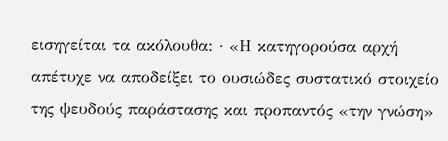εισηγείται τα ακόλουθα: · «Η κατηγορούσα αρχή απέτυχε να αποδείξει το ουσιώδες συστατικό στοιχείο της ψευδούς παράστασης και προπαντός «την γνώση»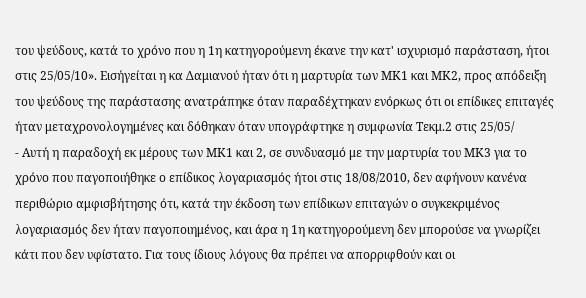του ψεύδους, κατά το χρόνο που η 1η κατηγορούμενη έκανε την κατ' ισχυρισμό παράσταση, ήτοι στις 25/05/10». Εισήγείται η κα Δαμιανού ήταν ότι η μαρτυρία των ΜΚ1 και ΜΚ2, προς απόδειξη του ψεύδους της παράστασης ανατράπηκε όταν παραδέχτηκαν ενόρκως ότι οι επίδικες επιταγές ήταν μεταχρονολογημένες και δόθηκαν όταν υπογράφτηκε η συμφωνία Τεκμ.2 στις 25/05/
- Αυτή η παραδοχή εκ μέρους των ΜΚ1 και 2, σε συνδυασμό με την μαρτυρία του ΜΚ3 για το χρόνο που παγοποιήθηκε ο επίδικος λογαριασμός ήτοι στις 18/08/2010, δεν αφήνουν κανένα περιθώριο αμφισβήτησης ότι, κατά την έκδοση των επίδικων επιταγών ο συγκεκριμένος λογαριασμός δεν ήταν παγοποιημένος, και άρα η 1η κατηγορούμενη δεν μπορούσε να γνωρίζει κάτι που δεν υφίστατο. Για τους ίδιους λόγους θα πρέπει να απορριφθούν και οι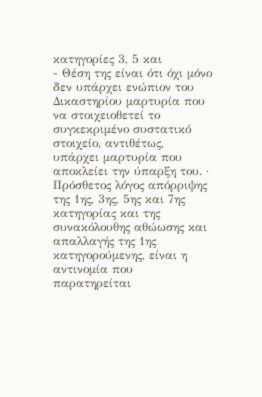κατηγορίες 3, 5 και
- Θέση της είναι ότι όχι μόνο δεν υπάρχει ενώπιον του Δικαστηρίου μαρτυρία που να στοιχειοθετεί το συγκεκριμένο συστατικό στοιχείο, αντιθέτως, υπάρχει μαρτυρία που αποκλείει την ύπαρξη του. · Πρόσθετος λόγος απόρριψης της 1ης, 3ης, 5ης και 7ης κατηγορίας και της συνακόλουθης αθώωσης και απαλλαγής της 1ης κατηγορούμενης, είναι η αντινομία που παρατηρείται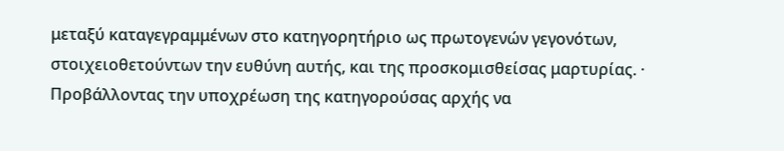μεταξύ καταγεγραμμένων στο κατηγορητήριο ως πρωτογενών γεγονότων, στοιχειοθετούντων την ευθύνη αυτής, και της προσκομισθείσας μαρτυρίας. · Προβάλλοντας την υποχρέωση της κατηγορούσας αρχής να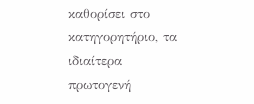καθορίσει στο κατηγορητήριο, τα ιδιαίτερα πρωτογενή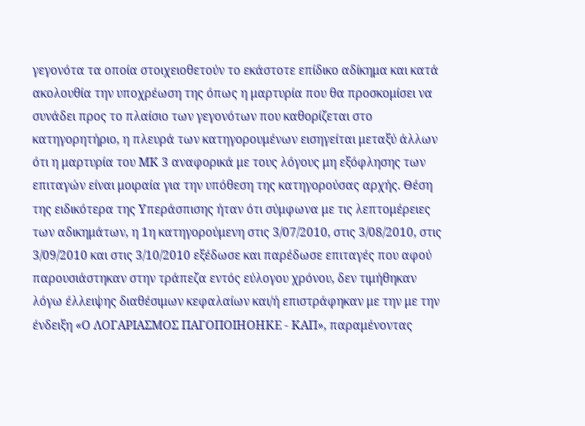γεγονότα τα οποία στοιχειοθετούν το εκάστοτε επίδικο αδίκημα και κατά ακολουθία την υποχρέωση της όπως η μαρτυρία που θα προσκομίσει να συνάδει προς το πλαίσιο των γεγονότων που καθορίζεται στο κατηγορητήριο, η πλευρά των κατηγορουμένων εισηγείται μεταξύ άλλων ότι η μαρτυρία του ΜΚ 3 αναφορικά με τους λόγους μη εξόφλησης των επιταγών είναι μοιραία για την υπόθεση της κατηγορούσας αρχής. Θέση της ειδικότερα της Υπεράσπισης ήταν ότι σύμφωνα με τις λεπτομέρειες των αδικημάτων, η 1η κατηγορούμενη στις 3/07/2010, στις 3/08/2010, στις 3/09/2010 και στις 3/10/2010 εξέδωσε και παρέδωσε επιταγές που αφού παρουσιάστηκαν στην τράπεζα εντός εύλογου χρόνου, δεν τιμήθηκαν λόγω έλλειψης διαθέσιμων κεφαλαίων και/ή επιστράφηκαν με την με την ένδειξη «Ο ΛΟΓΑΡΙΑΣΜΟΣ ΠΑΓΟΠΟΙΗΟΗΚΕ - ΚΑΠ», παραμένοντας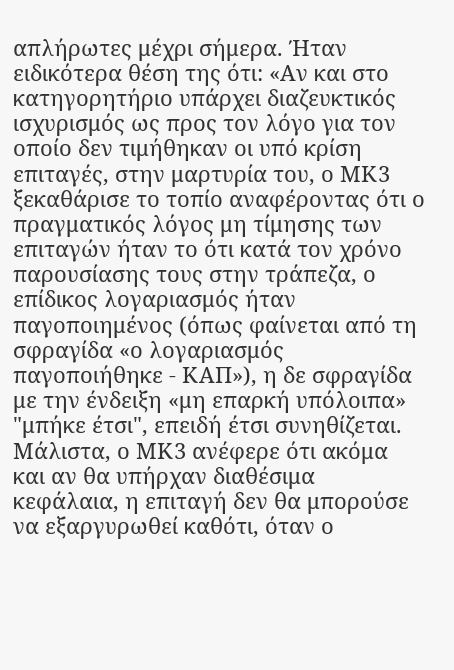απλήρωτες μέχρι σήμερα. Ήταν ειδικότερα θέση της ότι: «Αν και στο κατηγορητήριο υπάρχει διαζευκτικός ισχυρισμός ως προς τον λόγο για τον οποίο δεν τιμήθηκαν οι υπό κρίση επιταγές, στην μαρτυρία του, ο ΜΚ3 ξεκαθάρισε το τοπίο αναφέροντας ότι ο πραγματικός λόγος μη τίμησης των επιταγών ήταν το ότι κατά τον χρόνο παρουσίασης τους στην τράπεζα, ο επίδικος λογαριασμός ήταν παγοποιημένος (όπως φαίνεται από τη σφραγίδα «ο λογαριασμός παγοποιήθηκε - ΚΑΠ»), η δε σφραγίδα με την ένδειξη «μη επαρκή υπόλοιπα» "μπήκε έτσι", επειδή έτσι συνηθίζεται. Μάλιστα, ο ΜΚ3 ανέφερε ότι ακόμα και αν θα υπήρχαν διαθέσιμα κεφάλαια, η επιταγή δεν θα μπορούσε να εξαργυρωθεί καθότι, όταν ο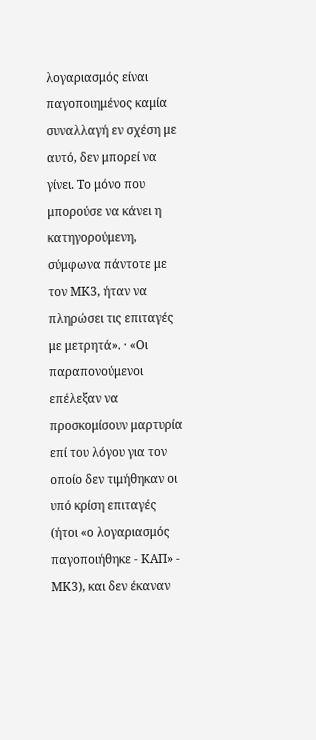λογαριασμός είναι παγοποιημένος καμία συναλλαγή εν σχέση με αυτό, δεν μπορεί να γίνει. Το μόνο που μπορούσε να κάνει η κατηγορούμενη, σύμφωνα πάντοτε με τον ΜΚ3, ήταν να πληρώσει τις επιταγές με μετρητά». · «Οι παραπονούμενοι επέλεξαν να προσκομίσουν μαρτυρία επί του λόγου για τον οποίο δεν τιμήθηκαν οι υπό κρίση επιταγές (ήτοι «ο λογαριασμός παγοποιήθηκε - ΚΑΠ» - ΜΚ3), και δεν έκαναν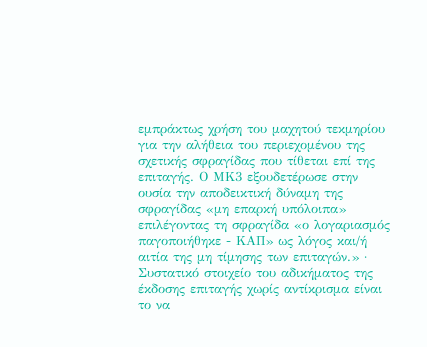εμπράκτως χρήση του μαχητού τεκμηρίου για την αλήθεια του περιεχομένου της σχετικής σφραγίδας που τίθεται επί της επιταγής. Ο ΜΚ3 εξουδετέρωσε στην ουσία την αποδεικτική δύναμη της σφραγίδας «μη επαρκή υπόλοιπα» επιλέγοντας τη σφραγίδα «ο λογαριασμός παγοποιήθηκε - ΚΑΠ» ως λόγος και/ή αιτία της μη τίμησης των επιταγών.» · Συστατικό στοιχείο του αδικήματος της έκδοσης επιταγής χωρίς αντίκρισμα είναι το να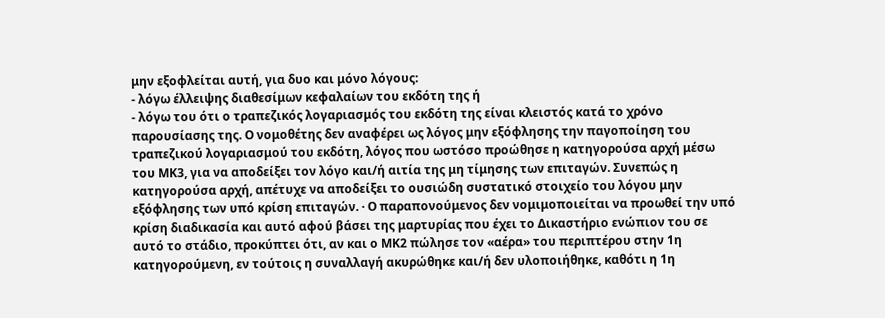μην εξοφλείται αυτή, για δυο και μόνο λόγους:
- λόγω έλλειψης διαθεσίμων κεφαλαίων του εκδότη της ή
- λόγω του ότι ο τραπεζικός λογαριασμός του εκδότη της είναι κλειστός κατά το χρόνο παρουσίασης της. Ο νομοθέτης δεν αναφέρει ως λόγος μην εξόφλησης την παγοποίηση του τραπεζικού λογαριασμού του εκδότη, λόγος που ωστόσο προώθησε η κατηγορούσα αρχή μέσω του ΜΚ3, για να αποδείξει τον λόγο και/ή αιτία της μη τίμησης των επιταγών. Συνεπώς η κατηγορούσα αρχή, απέτυχε να αποδείξει το ουσιώδη συστατικό στοιχείο του λόγου μην εξόφλησης των υπό κρίση επιταγών. · Ο παραπονούμενος δεν νομιμοποιείται να προωθεί την υπό κρίση διαδικασία και αυτό αφού βάσει της μαρτυρίας που έχει το Δικαστήριο ενώπιον του σε αυτό το στάδιο, προκύπτει ότι, αν και ο ΜΚ2 πώλησε τον «αέρα» του περιπτέρου στην 1η κατηγορούμενη, εν τούτοις η συναλλαγή ακυρώθηκε και/ή δεν υλοποιήθηκε, καθότι η 1η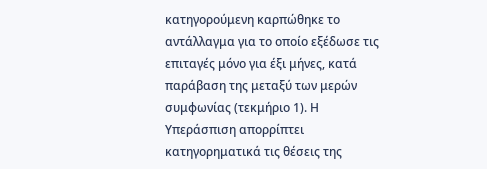κατηγορούμενη καρπώθηκε το αντάλλαγμα για το οποίο εξέδωσε τις επιταγές μόνο για έξι μήνες, κατά παράβαση της μεταξύ των μερών συμφωνίας (τεκμήριο 1). Η Υπεράσπιση απορρίπτει κατηγορηματικά τις θέσεις της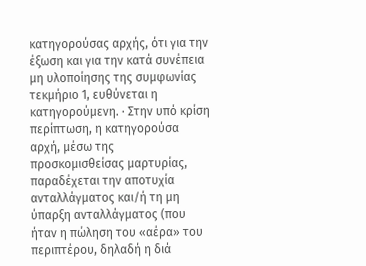κατηγορούσας αρχής, ότι για την έξωση και για την κατά συνέπεια μη υλοποίησης της συμφωνίας τεκμήριο 1, ευθύνεται η κατηγορούμενη. · Στην υπό κρίση περίπτωση, η κατηγορούσα αρχή, μέσω της προσκομισθείσας μαρτυρίας, παραδέχεται την αποτυχία ανταλλάγματος και/ή τη μη ύπαρξη ανταλλάγματος (που ήταν η πώληση του «αέρα» του περιπτέρου, δηλαδή η διά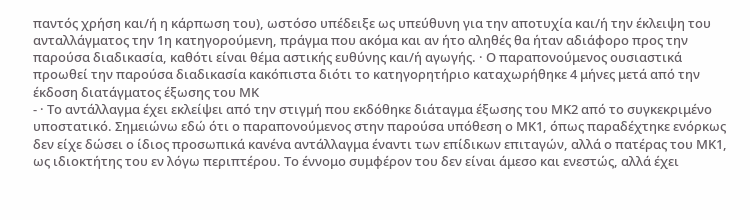παντός χρήση και/ή η κάρπωση του), ωστόσο υπέδειξε ως υπεύθυνη για την αποτυχία και/ή την έκλειψη του ανταλλάγματος την 1η κατηγορούμενη, πράγμα που ακόμα και αν ήτο αληθές θα ήταν αδιάφορο προς την παρούσα διαδικασία, καθότι είναι θέμα αστικής ευθύνης και/ή αγωγής. · Ο παραπονούμενος ουσιαστικά προωθεί την παρούσα διαδικασία κακόπιστα διότι το κατηγορητήριο καταχωρήθηκε 4 μήνες μετά από την έκδοση διατάγματος έξωσης του ΜΚ
- · Το αντάλλαγμα έχει εκλείψει από την στιγμή που εκδόθηκε διάταγμα έξωσης του ΜΚ2 από το συγκεκριμένο υποστατικό. Σημειώνω εδώ ότι ο παραπονούμενος στην παρούσα υπόθεση ο ΜΚ1, όπως παραδέχτηκε ενόρκως δεν είχε δώσει ο ίδιος προσωπικά κανένα αντάλλαγμα έναντι των επίδικων επιταγών, αλλά ο πατέρας του ΜΚ1, ως ιδιοκτήτης του εν λόγω περιπτέρου. Το έννομο συμφέρον του δεν είναι άμεσο και ενεστώς, αλλά έχει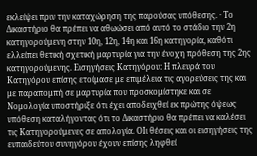εκλείψει πριν την καταχώρηση της παρούσας υπόθεσης. · Το Δικαστήριο θα πρέπει να αθωώσει από αυτό το στάδιο την 2η κατηγορούμενη στην 10η, 12η, 14η και 16η κατηγορία, καθότι ελλείπει θετική σχετική μαρτυρία για την ένοχη πρόθεση της 2ης κατηγορούμενης. Εισηγήσεις Κατηγόρου: Η πλευρά του Κατηγόρου επίσης ετοίμασε με επιμέλεια τις αγορεύσεις της και με παραπομπή σε μαρτυρία που προσκομίστηκε και σε Νομολογία υποστήριξε ότι έχει αποδειχθεί εκ πρώτης όψεως υπόθεση καταλήγοντας ότι το Δικαστήριο θα πρέπει να καλέσει τις Κατηγορούμενες σε απολογία. ΟΙι θέσεις και οι εισηγήσεις της ευπαιδεύτου συνηγόρου έχουν επίσης ληφθεί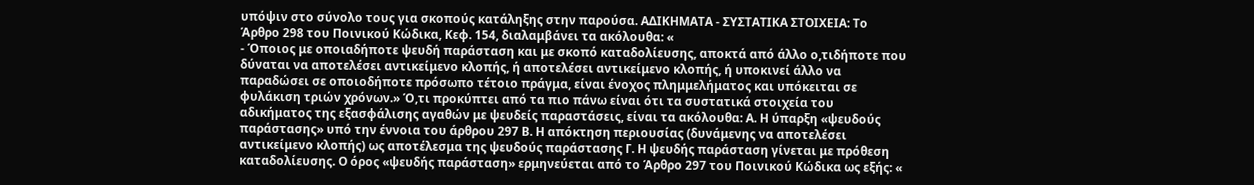υπόψιν στο σύνολο τους για σκοπούς κατάληξης στην παρούσα. ΑΔΙΚΗΜΑΤΑ - ΣΥΣΤΑΤΙΚΑ ΣΤΟΙΧΕΙΑ: Το Άρθρο 298 του Ποινικού Κώδικα, Κεφ. 154, διαλαμβάνει τα ακόλουθα: «
- Όποιος με οποιαδήποτε ψευδή παράσταση και με σκοπό καταδολίευσης, αποκτά από άλλο ο,τιδήποτε που δύναται να αποτελέσει αντικείμενο κλοπής, ή αποτελέσει αντικείμενο κλοπής, ή υποκινεί άλλο να παραδώσει σε οποιοδήποτε πρόσωπο τέτοιο πράγμα, είναι ένοχος πλημμελήματος και υπόκειται σε φυλάκιση τριών χρόνων.» Ό,τι προκύπτει από τα πιο πάνω είναι ότι τα συστατικά στοιχεία του αδικήματος της εξασφάλισης αγαθών με ψευδείς παραστάσεις, είναι τα ακόλουθα: Α. Η ύπαρξη «ψευδούς παράστασης» υπό την έννοια του άρθρου 297 Β. Η απόκτηση περιουσίας (δυνάμενης να αποτελέσει αντικείμενο κλοπής) ως αποτέλεσμα της ψευδούς παράστασης Γ. Η ψευδής παράσταση γίνεται με πρόθεση καταδολίευσης. Ο όρος «ψευδής παράσταση» ερμηνεύεται από το Άρθρο 297 του Ποινικού Κώδικα ως εξής: «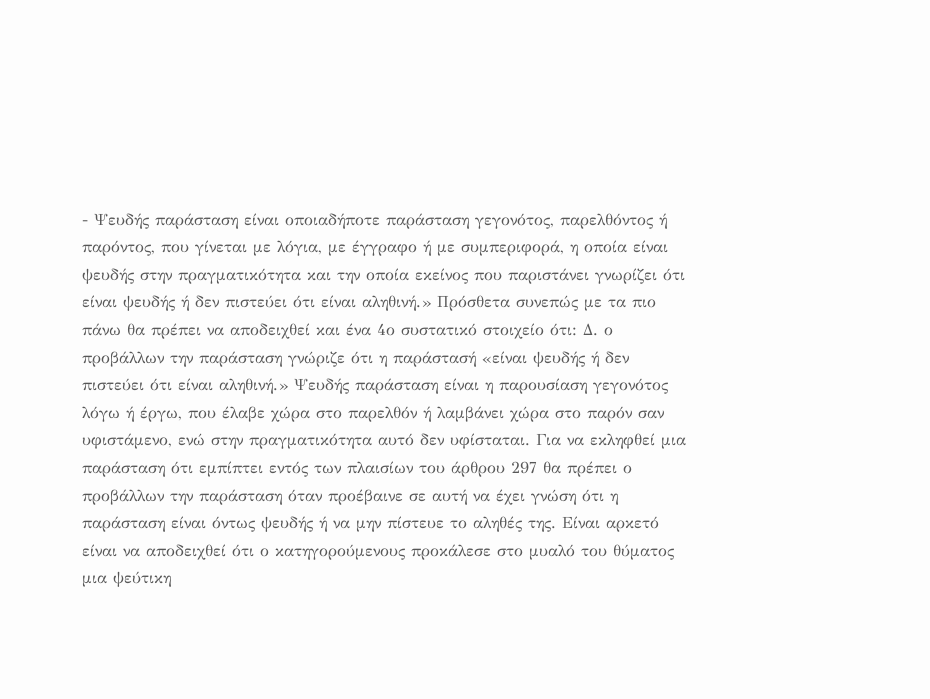- Ψευδής παράσταση είναι οποιαδήποτε παράσταση γεγονότος, παρελθόντος ή παρόντος, που γίνεται με λόγια, με έγγραφο ή με συμπεριφορά, η οποία είναι ψευδής στην πραγματικότητα και την οποία εκείνος που παριστάνει γνωρίζει ότι είναι ψευδής ή δεν πιστεύει ότι είναι αληθινή.» Πρόσθετα συνεπώς με τα πιο πάνω θα πρέπει να αποδειχθεί και ένα 4ο συστατικό στοιχείο ότι: Δ. ο προβάλλων την παράσταση γνώριζε ότι η παράστασή «είναι ψευδής ή δεν πιστεύει ότι είναι αληθινή.» Ψευδής παράσταση είναι η παρουσίαση γεγονότος λόγω ή έργω, που έλαβε χώρα στο παρελθόν ή λαμβάνει χώρα στο παρόν σαν υφιστάμενο, ενώ στην πραγματικότητα αυτό δεν υφίσταται. Για να εκληφθεί μια παράσταση ότι εμπίπτει εντός των πλαισίων του άρθρου 297 θα πρέπει ο προβάλλων την παράσταση όταν προέβαινε σε αυτή να έχει γνώση ότι η παράσταση είναι όντως ψευδής ή να μην πίστευε το αληθές της. Είναι αρκετό είναι να αποδειχθεί ότι ο κατηγορούμενους προκάλεσε στο μυαλό του θύματος μια ψεύτικη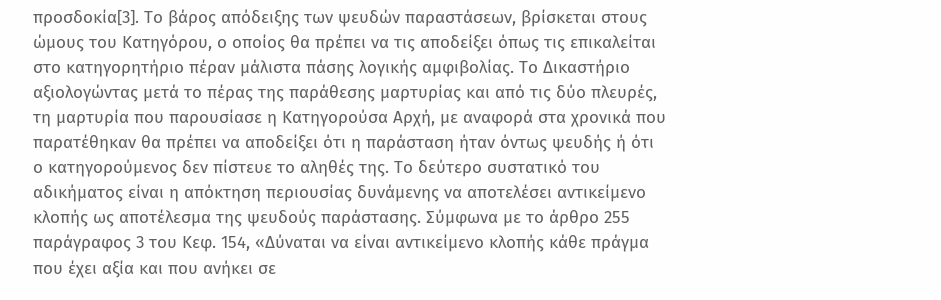προσδοκία[3]. Το βάρος απόδειξης των ψευδών παραστάσεων, βρίσκεται στους ώμους του Κατηγόρου, ο οποίος θα πρέπει να τις αποδείξει όπως τις επικαλείται στο κατηγορητήριο πέραν μάλιστα πάσης λογικής αμφιβολίας. Το Δικαστήριο αξιολογώντας μετά το πέρας της παράθεσης μαρτυρίας και από τις δύο πλευρές, τη μαρτυρία που παρουσίασε η Κατηγορούσα Αρχή, με αναφορά στα χρονικά που παρατέθηκαν θα πρέπει να αποδείξει ότι η παράσταση ήταν όντως ψευδής ή ότι ο κατηγορούμενος δεν πίστευε το αληθές της. Το δεύτερο συστατικό του αδικήματος είναι η απόκτηση περιουσίας δυνάμενης να αποτελέσει αντικείμενο κλοπής ως αποτέλεσμα της ψευδούς παράστασης. Σύμφωνα με το άρθρο 255 παράγραφος 3 του Κεφ. 154, «Δύναται να είναι αντικείμενο κλοπής κάθε πράγμα που έχει αξία και που ανήκει σε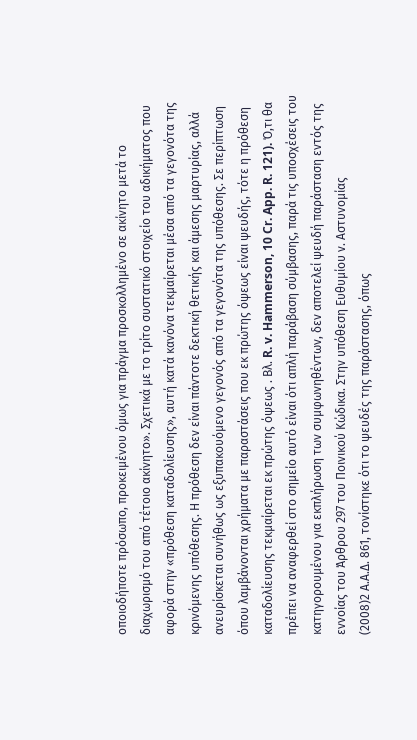οποιοδήποτε πρόσωπο, προκειμένου όμως για πράγμα προσκολλημένο σε ακίνητο μετά το διαχωρισμό του από τέτοιο ακίνητο». Σχετικά με το τρίτο συστατικό στοιχείο του αδικήματος που αφορά στην «πρόθεση καταδολίευσης», αυτή κατά κανόνα τεκμαίρεται μέσα από τα γεγονότα της κρινόμενης υπόθεσης. Η πρόθεση δεν είναι πάντοτε δεκτική θετικής και άμεσης μαρτυρίας, αλλά ανευρίσκεται συνήθως ως εξυπακουόμενο γεγονός από τα γεγονότα της υπόθεσης. Σε περίπτωση όπου λαμβάνονται χρήματα με παραστάσεις που εκ πρώτης όψεως είναι ψευδής, τότε η πρόθεση καταδολίευσης τεκμαίρεται εκ πρώτης όψεως . Βλ. R. v. Hammerson, 10 Cr. App. R. 121). Ό,τι θα πρέπει να αναφερθεί στο σημείο αυτό είναι ότι απλή παράβαση σύμβασης, παρά τις υποσχέσεις του κατηγορουμένου για εκπλήρωση των συμφωνηθέντων, δεν αποτελεί ψευδή παράσταση εντός της εννοίας του Άρθρου 297 του Ποινικού Κώδικα. Στην υπόθεση Ευθυμίου ν. Αστυνομίας
(2008)2 Α.Α.Δ. 861, τονίστηκε ότι το ψευδές της παράστασης, όπως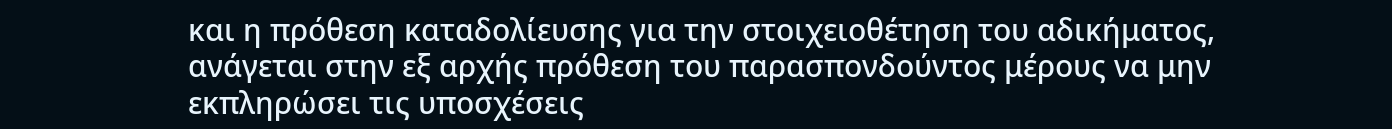και η πρόθεση καταδολίευσης για την στοιχειοθέτηση του αδικήματος, ανάγεται στην εξ αρχής πρόθεση του παρασπονδούντος μέρους να μην εκπληρώσει τις υποσχέσεις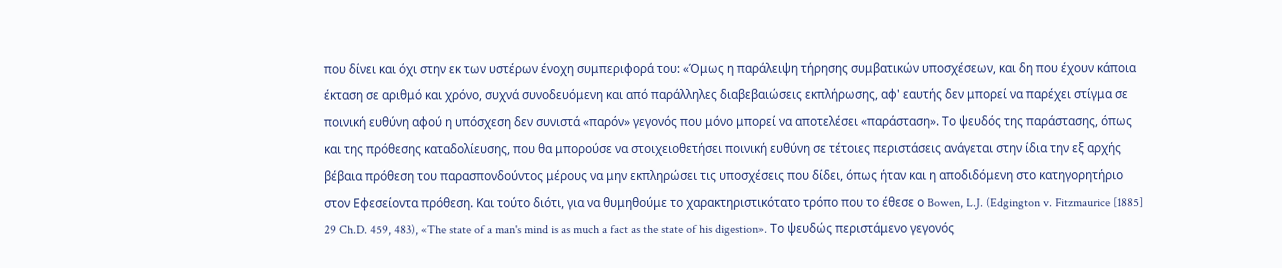που δίνει και όχι στην εκ των υστέρων ένοχη συμπεριφορά του: «Όμως η παράλειψη τήρησης συμβατικών υποσχέσεων, και δη που έχουν κάποια έκταση σε αριθμό και χρόνο, συχνά συνοδευόμενη και από παράλληλες διαβεβαιώσεις εκπλήρωσης, αφ' εαυτής δεν μπορεί να παρέχει στίγμα σε ποινική ευθύνη αφού η υπόσχεση δεν συνιστά «παρόν» γεγονός που μόνο μπορεί να αποτελέσει «παράσταση». Το ψευδός της παράστασης, όπως και της πρόθεσης καταδολίευσης, που θα μπορούσε να στοιχειοθετήσει ποινική ευθύνη σε τέτοιες περιστάσεις ανάγεται στην ίδια την εξ αρχής βέβαια πρόθεση του παρασπονδούντος μέρους να μην εκπληρώσει τις υποσχέσεις που δίδει, όπως ήταν και η αποδιδόμενη στο κατηγορητήριο στον Εφεσείοντα πρόθεση. Και τούτο διότι, για να θυμηθούμε το χαρακτηριστικότατο τρόπο που το έθεσε ο Bowen, L.J. (Edgington v. Fitzmaurice [1885] 29 Ch.D. 459, 483), «The state of a man's mind is as much a fact as the state of his digestion». Το ψευδώς περιστάμενο γεγονός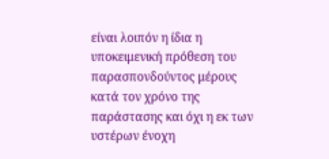είναι λοιπόν η ίδια η υποκειμενική πρόθεση του παρασπονδούντος μέρους κατά τον χρόνο της παράστασης και όχι η εκ των υστέρων ένοχη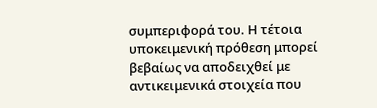συμπεριφορά του. Η τέτοια υποκειμενική πρόθεση μπορεί βεβαίως να αποδειχθεί με αντικειμενικά στοιχεία που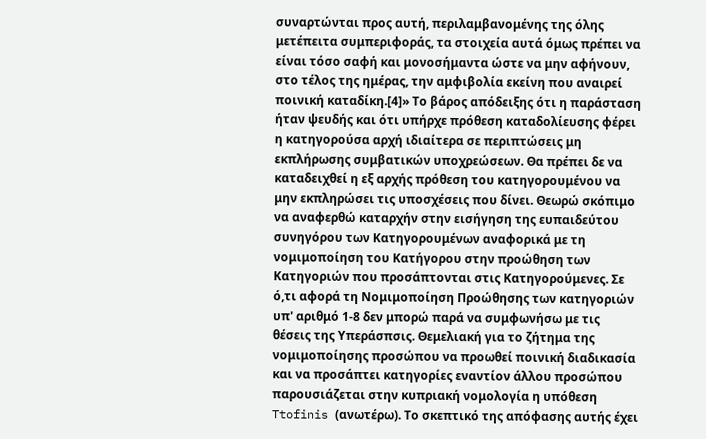συναρτώνται προς αυτή, περιλαμβανομένης της όλης μετέπειτα συμπεριφοράς, τα στοιχεία αυτά όμως πρέπει να είναι τόσο σαφή και μονοσήμαντα ώστε να μην αφήνουν, στο τέλος της ημέρας, την αμφιβολία εκείνη που αναιρεί ποινική καταδίκη.[4]» Το βάρος απόδειξης ότι η παράσταση ήταν ψευδής και ότι υπήρχε πρόθεση καταδολίευσης φέρει η κατηγορούσα αρχή ιδιαίτερα σε περιπτώσεις μη εκπλήρωσης συμβατικών υποχρεώσεων. Θα πρέπει δε να καταδειχθεί η εξ αρχής πρόθεση του κατηγορουμένου να μην εκπληρώσει τις υποσχέσεις που δίνει. Θεωρώ σκόπιμο να αναφερθώ καταρχήν στην εισήγηση της ευπαιδεύτου συνηγόρου των Κατηγορουμένων αναφορικά με τη νομιμοποίηση του Κατήγορου στην προώθηση των Κατηγοριών που προσάπτονται στις Κατηγορούμενες. Σε ό,τι αφορά τη Νομιμοποίηση Προώθησης των κατηγοριών υπ' αριθμό 1-8 δεν μπορώ παρά να συμφωνήσω με τις θέσεις της Υπεράσπσις. Θεμελιακή για το ζήτημα της νομιμοποίησης προσώπου να προωθεί ποινική διαδικασία και να προσάπτει κατηγορίες εναντίον άλλου προσώπου παρουσιάζεται στην κυπριακή νομολογία η υπόθεση Ttofinis (ανωτέρω). Το σκεπτικό της απόφασης αυτής έχει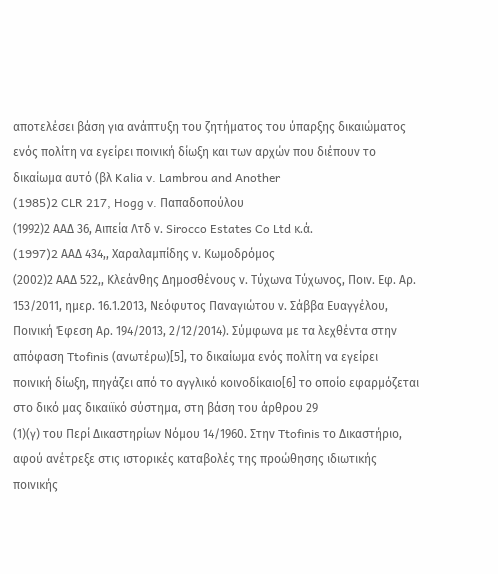αποτελέσει βάση για ανάπτυξη του ζητήματος του ύπαρξης δικαιώματος ενός πολίτη να εγείρει ποινική δίωξη και των αρχών που διέπουν το δικαίωμα αυτό (βλ Kalia v. Lambrou and Another
(1985)2 CLR 217, Hogg v. Παπαδοπούλου
(1992)2 ΑΑΔ 36, Αιπεία Λτδ ν. Sirocco Estates Co Ltd κ.ά.
(1997)2 AAΔ 434,, Χαραλαμπίδης ν. Κωμοδρόμος
(2002)2 ΑΑΔ 522,, Κλεάνθης Δημοσθένους ν. Τύχωνα Τύχωνος, Ποιν. Εφ. Αρ. 153/2011, ημερ. 16.1.2013, Νεόφυτος Παναγιώτου ν. Σάββα Ευαγγέλου, Ποινική Έφεση Αρ. 194/2013, 2/12/2014). Σύμφωνα με τα λεχθέντα στην απόφαση Ttofinis (ανωτέρω)[5], το δικαίωμα ενός πολίτη να εγείρει ποινική δίωξη, πηγάζει από το αγγλικό κοινοδίκαιο[6] το οποίο εφαρμόζεται στο δικό μας δικαιϊκό σύστημα, στη βάση του άρθρου 29
(1)(γ) του Περί Δικαστηρίων Νόμου 14/1960. Στην Ttofinis το Δικαστήριο, αφού ανέτρεξε στις ιστορικές καταβολές της προώθησης ιδιωτικής ποινικής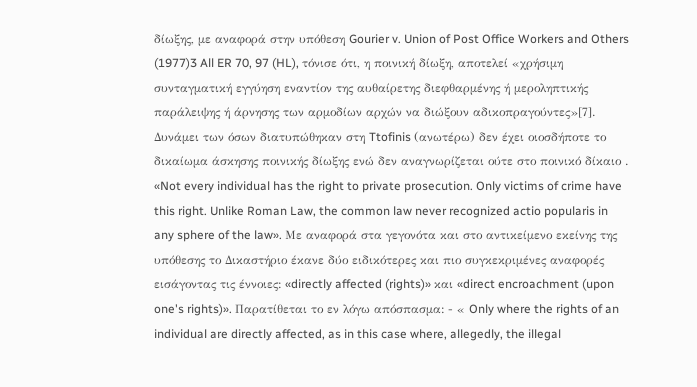δίωξης, με αναφορά στην υπόθεση Gourier v. Union of Post Office Workers and Others
(1977)3 All ER 70, 97 (HL), τόνισε ότι, η ποινική δίωξη, αποτελεί «χρήσιμη συνταγματική εγγύηση εναντίον της αυθαίρετης διεφθαρμένης ή μεροληπτικής παράλειψης ή άρνησης των αρμοδίων αρχών να διώξουν αδικοπραγούντες»[7]. Δυνάμει των όσων διατυπώθηκαν στη Ttofinis (ανωτέρω) δεν έχει οιοσδήποτε το δικαίωμα άσκησης ποινικής δίωξης ενώ δεν αναγνωρίζεται ούτε στο ποινικό δίκαιο . «Not every individual has the right to private prosecution. Only victims of crime have this right. Unlike Roman Law, the common law never recognized actio popularis in any sphere of the law». Με αναφορά στα γεγονότα και στο αντικείμενο εκείνης της υπόθεσης το Δικαστήριο έκανε δύο ειδικότερες και πιο συγκεκριμένες αναφορές εισάγοντας τις έννοιες: «directly affected (rights)» και «direct encroachment (upon one's rights)». Παρατίθεται το εν λόγω απόσπασμα: - « Only where the rights of an individual are directly affected, as in this case where, allegedly, the illegal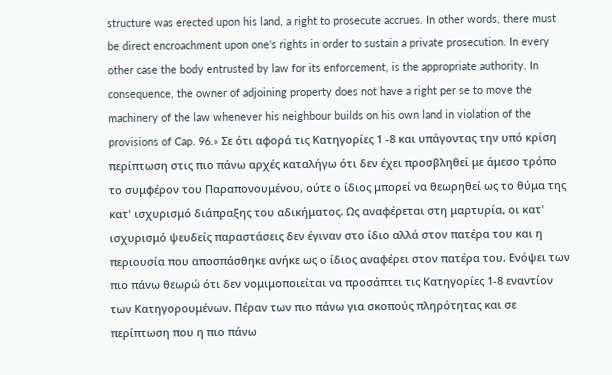structure was erected upon his land, a right to prosecute accrues. In other words, there must be direct encroachment upon one's rights in order to sustain a private prosecution. In every other case the body entrusted by law for its enforcement, is the appropriate authority. In consequence, the owner of adjoining property does not have a right per se to move the machinery of the law whenever his neighbour builds on his own land in violation of the provisions of Cap. 96.» Σε ότι αφορά τις Κατηγορίες 1 -8 και υπάγοντας την υπό κρίση περίπτωση στις πιο πάνω αρχές καταλήγω ότι δεν έχει προσβληθεί με άμεσο τρόπο το συμφέρον του Παραπονουμένου, ούτε ο ίδιος μπορεί να θεωρηθεί ως το θύμα της κατ' ισχυρισμό διάπραξης του αδικήματος. Ως αναφέρεται στη μαρτυρία, οι κατ' ισχυρισμό ψευδείς παραστάσεις δεν έγιναν στο ίδιο αλλά στον πατέρα του και η περιουσία που αποσπάσθηκε ανήκε ως ο ίδιος αναφέρει στον πατέρα του. Ενόψει των πιο πάνω θεωρώ ότι δεν νομιμοποιείται να προσάπτει τις Κατηγορίες 1-8 εναντίον των Κατηγορουμένων. Πέραν των πιο πάνω για σκοπούς πληρότητας και σε περίπτωση που η πιο πάνω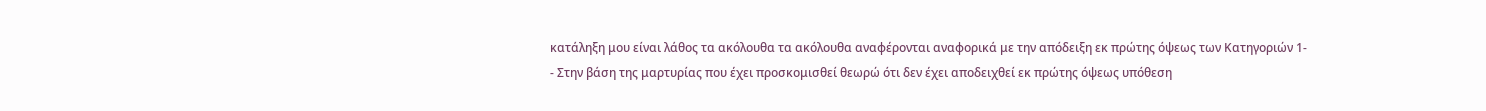κατάληξη μου είναι λάθος τα ακόλουθα τα ακόλουθα αναφέρονται αναφορικά με την απόδειξη εκ πρώτης όψεως των Κατηγοριών 1-
- Στην βάση της μαρτυρίας που έχει προσκομισθεί θεωρώ ότι δεν έχει αποδειχθεί εκ πρώτης όψεως υπόθεση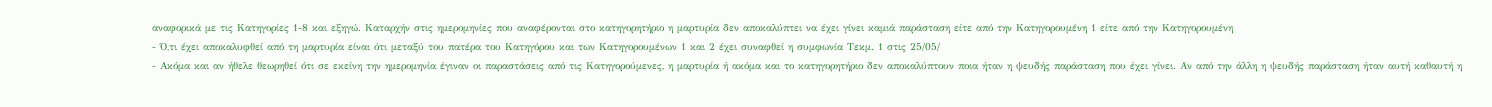αναφορικά με τις Κατηγορίες 1-8 και εξηγώ. Καταρχήν στις ημερομηνίες που αναφέρονται στο κατηγορητήριο η μαρτυρία δεν αποκαλύπτει να έχει γίνει καμιά παράσταση είτε από την Κατηγορουμένη 1 είτε από την Κατηγορουμένη
- Ό,τι έχει αποκαλυφθεί από τη μαρτυρία είναι ότι μεταξύ του πατέρα του Κατηγόρου και των Κατηγορουμένων 1 και 2 έχει συναφθεί η συμφωνία Τεκμ. 1 στις 25/05/
- Ακόμα και αν ήθελε θεωρηθεί ότι σε εκείνη την ημερομηνία έγιναν οι παραστάσεις από τις Κατηγορούμενες, η μαρτυρία ή ακόμα και το κατηγορητήριο δεν αποκαλύπτουν ποια ήταν η ψευδής παράσταση που έχει γίνει. Αν από την άλλη η ψευδής παράσταση ήταν αυτή καθαυτή η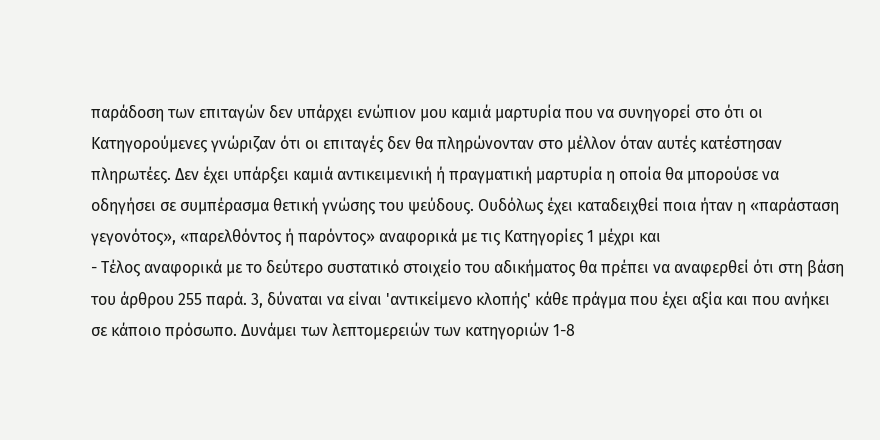παράδοση των επιταγών δεν υπάρχει ενώπιον μου καμιά μαρτυρία που να συνηγορεί στο ότι οι Κατηγορούμενες γνώριζαν ότι οι επιταγές δεν θα πληρώνονταν στο μέλλον όταν αυτές κατέστησαν πληρωτέες. Δεν έχει υπάρξει καμιά αντικειμενική ή πραγματική μαρτυρία η οποία θα μπορούσε να οδηγήσει σε συμπέρασμα θετική γνώσης του ψεύδους. Ουδόλως έχει καταδειχθεί ποια ήταν η «παράσταση γεγονότος», «παρελθόντος ή παρόντος» αναφορικά με τις Κατηγορίες 1 μέχρι και
- Τέλος αναφορικά με το δεύτερο συστατικό στοιχείο του αδικήματος θα πρέπει να αναφερθεί ότι στη βάση του άρθρου 255 παρά. 3, δύναται να είναι 'αντικείμενο κλοπής' κάθε πράγμα που έχει αξία και που ανήκει σε κάποιο πρόσωπο. Δυνάμει των λεπτομερειών των κατηγοριών 1-8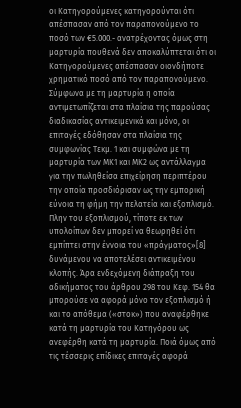οι Κατηγορούμενες κατηγορούνται ότι απέσπασαν από τον παραπονούμενο το ποσό των €5.000.- ανατρέχοντας όμως στη μαρτυρία πουθενά δεν αποκαλύπτεται ότι οι Κατηγορούμενες απέσπασαν οιονδήποτε χρηματικό ποσό από τον παραπονούμενο. Σύμφωνα με τη μαρτυρία η οποία αντιμετωπίζεται στα πλαίσια της παρούσας διαδικασίας αντικειμενικά και μόνο, οι επιταγές εδόθησαν στα πλαίσια της συμφωνίας Τεκμ. 1 και συμφώνα με τη μαρτυρία των ΜΚ1 και ΜΚ2 ως αντάλλαγμα για την πωληθείσα επιχείρηση περιπτέρου την οποία προσδιόρισαν ως την εμπορική εύνοια τη φήμη την πελατεία και εξοπλισμό. Πλην του εξοπλισμού, τίποτε εκ των υπολοίπων δεν μπορεί να θεωρηθεί ότι εμπίπτει στην έννοια του «πράγματος»[8] δυνάμενου να αποτελέσει αντικειμένου κλοπής. Άρα ενδεχόμενη διάπραξη του αδικήματος του άρθρου 298 του Κεφ. 154 θα μπορούσε να αφορά μόνο τον εξοπλισμό ή και το απόθεμα («στοκ») που αναφέρθηκε κατά τη μαρτυρία του Κατηγόρου ως ανεφέρθη κατά τη μαρτυρία. Ποιά όμως από τις τέσσερις επίδικες επιταγές αφορά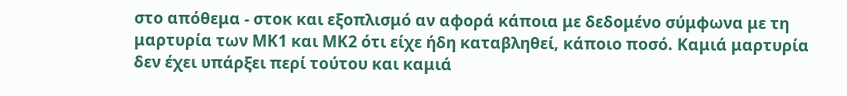στο απόθεμα - στοκ και εξοπλισμό αν αφορά κάποια με δεδομένο σύμφωνα με τη μαρτυρία των ΜΚ1 και ΜΚ2 ότι είχε ήδη καταβληθεί, κάποιο ποσό. Καμιά μαρτυρία δεν έχει υπάρξει περί τούτου και καμιά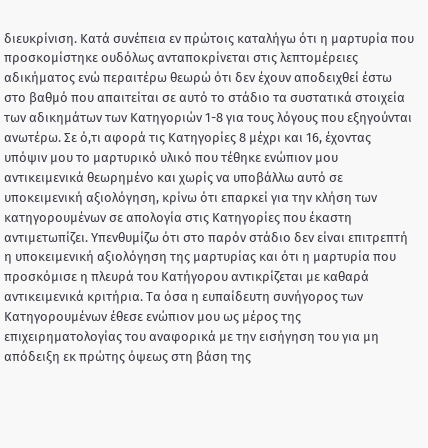διευκρίνιση. Κατά συνέπεια εν πρώτοις καταλήγω ότι η μαρτυρία που προσκομίστηκε ουδόλως ανταποκρίνεται στις λεπτομέρειες αδικήματος ενώ περαιτέρω θεωρώ ότι δεν έχουν αποδειχθεί έστω στο βαθμό που απαιτείται σε αυτό το στάδιο τα συστατικά στοιχεία των αδικημάτων των Κατηγοριών 1-8 για τους λόγους που εξηγούνται ανωτέρω. Σε ό,τι αφορά τις Κατηγορίες 8 μέχρι και 16, έχοντας υπόψιν μου το μαρτυρικό υλικό που τέθηκε ενώπιον μου αντικειμενικά θεωρημένο και χωρίς να υποβάλλω αυτό σε υποκειμενική αξιολόγηση, κρίνω ότι επαρκεί για την κλήση των κατηγορουμένων σε απολογία στις Κατηγορίες που έκαστη αντιμετωπίζει. Υπενθυμίζω ότι στο παρόν στάδιο δεν είναι επιτρεπτή η υποκειμενική αξιολόγηση της μαρτυρίας και ότι η μαρτυρία που προσκόμισε η πλευρά του Κατήγορου αντικρίζεται με καθαρά αντικειμενικά κριτήρια. Τα όσα η ευπαίδευτη συνήγορος των Κατηγορουμένων έθεσε ενώπιον μου ως μέρος της επιχειρηματολογίας του αναφορικά με την εισήγηση του για μη απόδειξη εκ πρώτης όψεως στη βάση της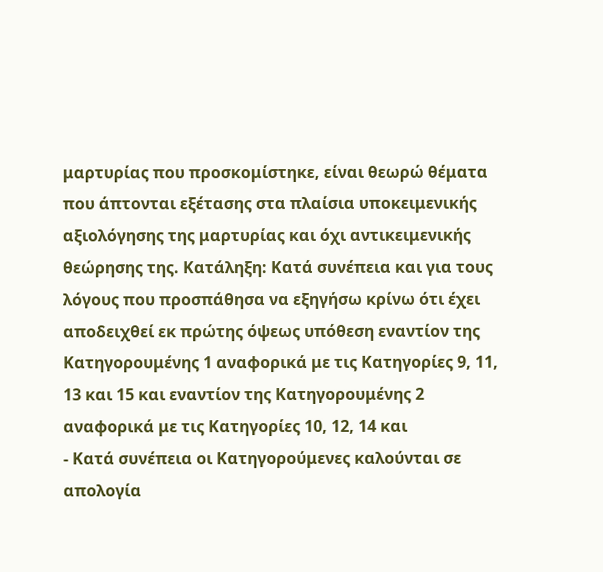μαρτυρίας που προσκομίστηκε, είναι θεωρώ θέματα που άπτονται εξέτασης στα πλαίσια υποκειμενικής αξιολόγησης της μαρτυρίας και όχι αντικειμενικής θεώρησης της. Κατάληξη: Κατά συνέπεια και για τους λόγους που προσπάθησα να εξηγήσω κρίνω ότι έχει αποδειχθεί εκ πρώτης όψεως υπόθεση εναντίον της Κατηγορουμένης 1 αναφορικά με τις Κατηγορίες 9, 11, 13 και 15 και εναντίον της Κατηγορουμένης 2 αναφορικά με τις Κατηγορίες 10, 12, 14 και
- Κατά συνέπεια οι Κατηγορούμενες καλούνται σε απολογία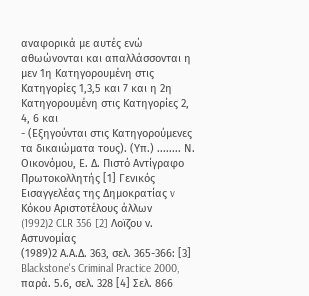αναφορικά με αυτές ενώ αθωώνονται και απαλλάσσονται η μεν 1η Κατηγορουμένη στις Κατηγορίες 1,3,5 και 7 και η 2η Κατηγορουμένη στις Κατηγορίες 2, 4, 6 και
- (Εξηγούνται στις Κατηγορούμενες τα δικαιώματα τους). (Υπ.) ........ Ν. Οικονόμου, Ε. Δ. Πιστό Αντίγραφο Πρωτοκολλητής [1] Γενικός Εισαγγελέας της Δημοκρατίας v Κόκου Αριστοτέλους άλλων
(1992)2 CLR 356 [2] Λοϊζου ν. Αστυνομίας
(1989)2 Α.Α.Δ. 363, σελ. 365-366: [3] Blackstone's Criminal Practice 2000, παρά. 5.6, σελ. 328 [4] Σελ. 866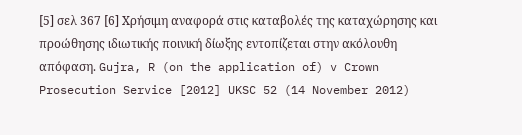[5] σελ 367 [6] Χρήσιμη αναφορά στις καταβολές της καταχώρησης και προώθησης ιδιωτικής ποινική δίωξης εντοπίζεται στην ακόλουθη απόφαση. Gujra, R (on the application of) v Crown Prosecution Service [2012] UKSC 52 (14 November 2012)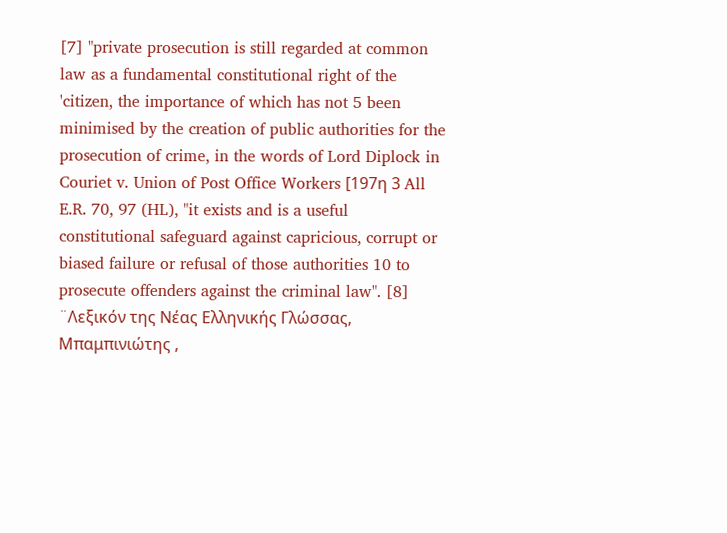[7] "private prosecution is still regarded at common law as a fundamental constitutional right of the 'citizen, the importance of which has not 5 been minimised by the creation of public authorities for the prosecution of crime, in the words of Lord Diplock in Couriet v. Union of Post Office Workers [197η 3 All E.R. 70, 97 (HL), "it exists and is a useful constitutional safeguard against capricious, corrupt or biased failure or refusal of those authorities 10 to prosecute offenders against the criminal law". [8] ¨Λεξικόν της Νέας Ελληνικής Γλώσσας, Μπαμπινιώτης ,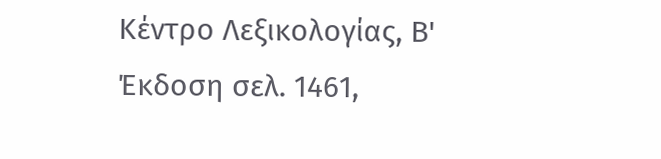Κέντρο Λεξικολογίας, Β' Έκδοση σελ. 1461,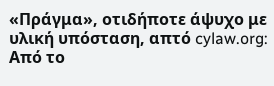«Πράγμα», οτιδήποτε άψυχο με υλική υπόσταση, απτό cylaw.org: Από το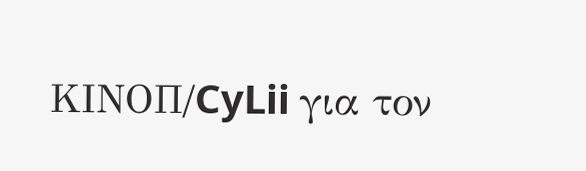ΚΙΝOΠ/CyLii για τον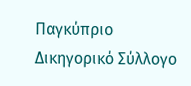Παγκύπριο Δικηγορικό Σύλλογο